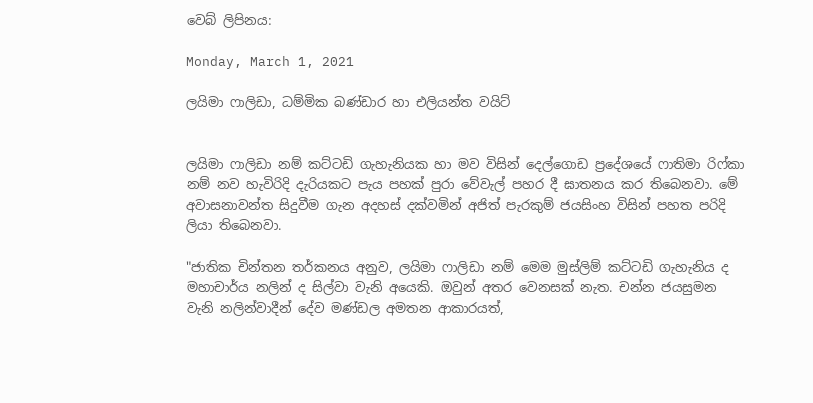වෙබ් ලිපිනය:

Monday, March 1, 2021

ලයිමා ෆාලිඩා, ධම්මික බණ්ඩාර හා එලියන්ත වයිට්


ලයිමා ෆාලිඩා නම් කට්ටඩි ගැහැනියක හා මව විසින් දෙල්ගොඩ ප්‍රදේශයේ ෆාතිමා රිෆ්කා නම් නව හැවිරිදි දැරියකට පැය පහක් පුරා වේවැල් පහර දී ඝාතනය කර තිබෙනවා. මේ අවාසනාවන්ත සිදුවීම ගැන අදහස් දක්වමින් අජිත් පැරකුම් ජයසිංහ විසින් පහත පරිදි ලියා තිබෙනවා.

"ජාතික චින්තන තර්කනය අනුව, ලයිමා ෆාලිඩා නම් මෙම මුස්ලිම් කට්ටඩි ගැහැනිය ද මහාචාර්ය නලින් ද සිල්වා වැනි අයෙකි. ඔවුන් අතර වෙනසක් නැත. චන්න ජයසුමන වැනි නලින්වාදීන් දේව මණ්ඩල අමතන ආකාරයත්,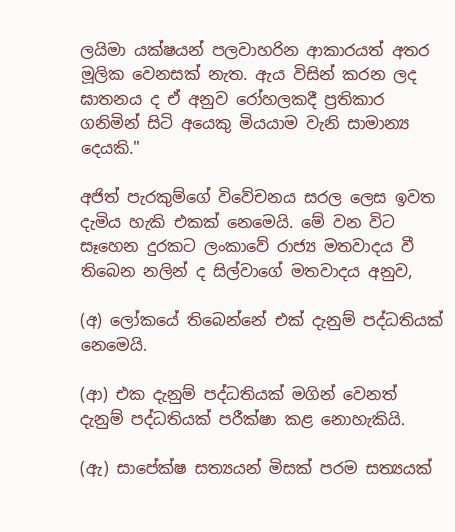ලයිමා යක්ෂයන් පලවාහරින ආකාරයත් අතර මූලික වෙනසක් නැත. ඇය විසින් කරන ලද ඝාතනය ද ඒ අනුව රෝහලකදී ප්‍රතිකාර ගනිමින් සිටි අයෙකු මියයාම වැනි සාමාන්‍ය දෙයකි."

අජිත් පැරකුම්ගේ විවේචනය සරල ලෙස ඉවත දැමිය හැකි එකක් නෙමෙයි. මේ වන විට සෑහෙන දුරකට ලංකාවේ රාජ්‍ය මතවාදය වී තිබෙන නලින් ද සිල්වාගේ මතවාදය අනුව,

(අ) ලෝකයේ තිබෙන්නේ එක් දැනුම් පද්ධතියක් නෙමෙයි.

(ආ) එක දැනුම් පද්ධතියක් මගින් වෙනත් දැනුම් පද්ධතියක් පරීක්ෂා කළ නොහැකියි.

(ඇ) සාපේක්ෂ සත්‍යයන් මිසක් පරම සත්‍යයක්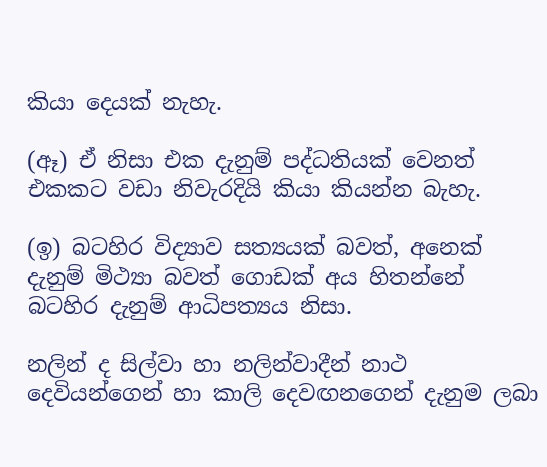කියා දෙයක් නැහැ.

(ඈ) ඒ නිසා එක දැනුම් පද්ධතියක් වෙනත් එකකට වඩා නිවැරදියි කියා කියන්න බැහැ.

(ඉ) බටහිර විද්‍යාව සත්‍යයක් බවත්, අනෙක් දැනුම් මිථ්‍යා බවත් ගොඩක් අය හිතන්නේ බටහිර දැනුම් ආධිපත්‍යය නිසා.

නලින් ද සිල්වා හා නලින්වාදීන් නාථ දෙවියන්ගෙන් හා කාලි දෙවඟනගෙන් දැනුම ලබා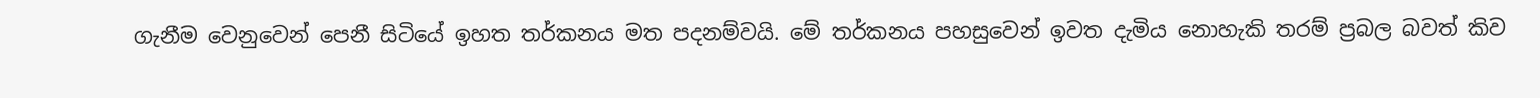ගැනීම වෙනුවෙන් පෙනී සිටියේ ඉහත තර්කනය මත පදනම්වයි. මේ තර්කනය පහසුවෙන් ඉවත දැමිය නොහැකි තරම් ප්‍රබල බවත් කිව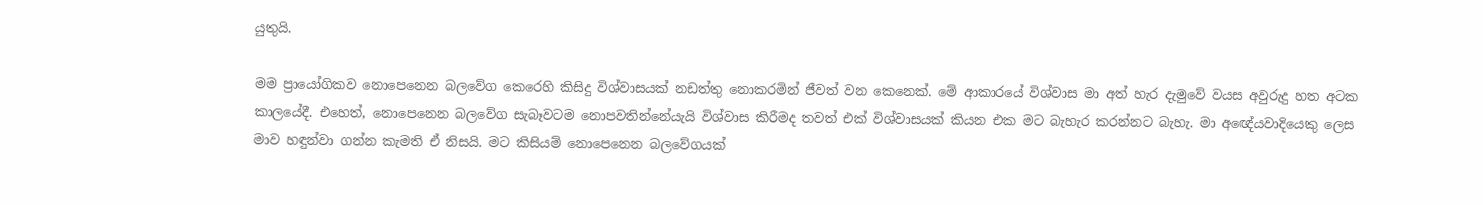යුතුයි.

මම ප්‍රායෝගිකව නොපෙනෙන බලවේග කෙරෙහි කිසිදු විශ්වාසයක් නඩත්තු නොකරමින් ජීවත් වන කෙනෙක්. මේ ආකාරයේ විශ්වාස මා අත් හැර දැමුවේ වයස අවුරුදු හත අටක කාලයේදී. එහෙත්, නොපෙනෙන බලවේග සැබෑවටම නොපවතින්නේයැයි විශ්වාස කිරීමද තවත් එක් විශ්වාසයක් කියන එක මට බැහැර කරන්නට බැහැ. මා අඥේයවාදියෙකු ලෙස මාව හඳුන්වා ගන්න කැමති ඒ නිසයි. මට කිසියම් නොපෙනෙන බලවේගයක්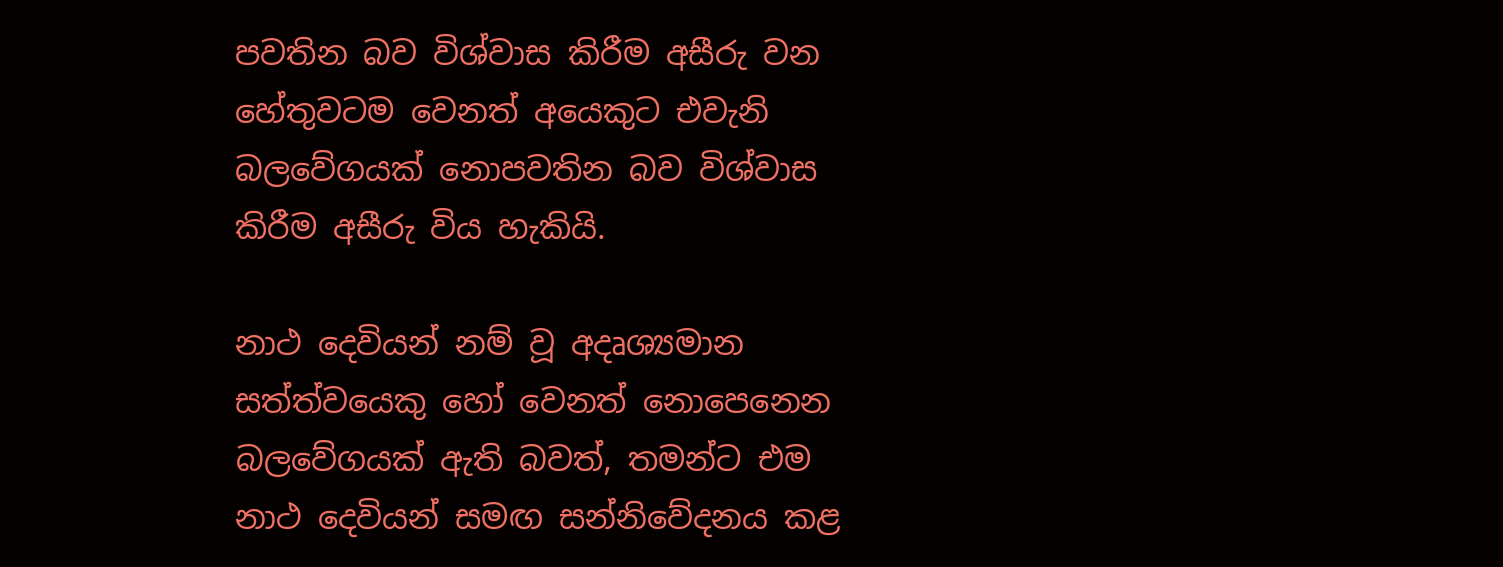පවතින බව විශ්වාස කිරීම අසීරු වන හේතුවටම වෙනත් අයෙකුට එවැනි බලවේගයක් නොපවතින බව විශ්වාස කිරීම අසීරු විය හැකියි.

නාථ දෙවියන් නම් වූ අදෘශ්‍යමාන සත්ත්වයෙකු හෝ වෙනත් නොපෙනෙන බලවේගයක් ඇති බවත්, තමන්ට එම නාථ දෙවියන් සමඟ සන්නිවේදනය කළ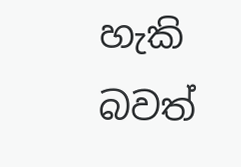හැකි බවත්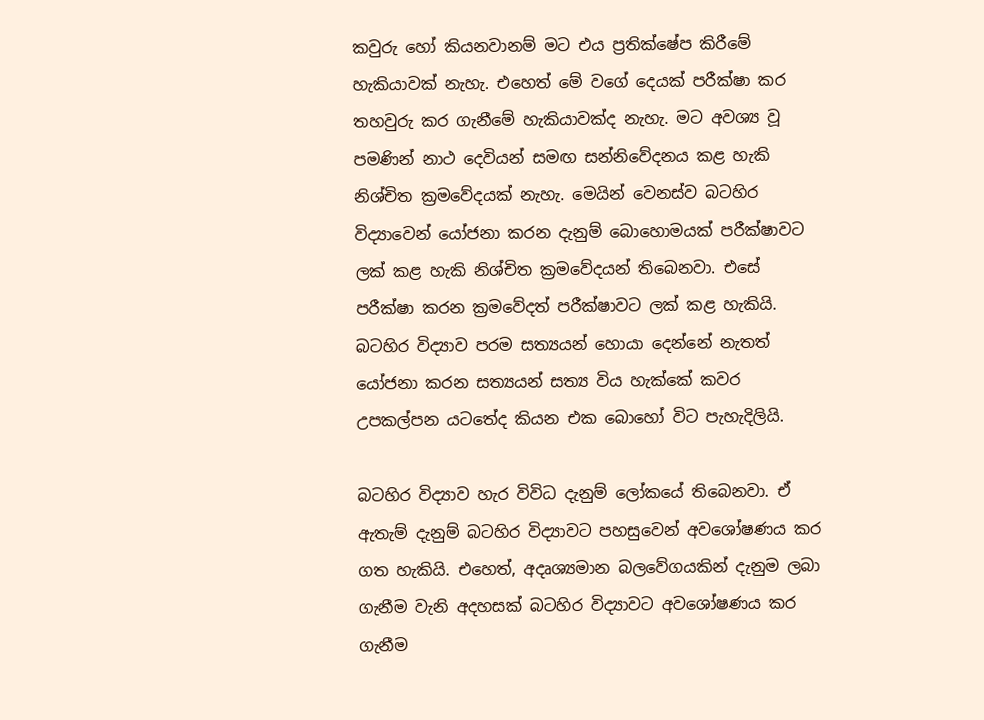කවුරු හෝ කියනවානම් මට එය ප්‍රතික්ෂේප කිරීමේ හැකියාවක් නැහැ. එහෙත් මේ වගේ දෙයක් පරීක්ෂා කර තහවුරු කර ගැනීමේ හැකියාවක්ද නැහැ. මට අවශ්‍ය වූ පමණින් නාථ දෙවියන් සමඟ සන්නිවේදනය කළ හැකි නිශ්චිත ක්‍රමවේදයක් නැහැ. මෙයින් වෙනස්ව බටහිර විද්‍යාවෙන් යෝජනා කරන දැනුම් බොහොමයක් පරීක්ෂාවට ලක් කළ හැකි නිශ්චිත ක්‍රමවේදයන් තිබෙනවා. එසේ පරීක්ෂා කරන ක්‍රමවේදත් පරීක්ෂාවට ලක් කළ හැකියි. බටහිර විද්‍යාව පරම සත්‍යයන් හොයා දෙන්නේ නැතත් යෝජනා කරන සත්‍යයන් සත්‍ය විය හැක්කේ කවර උපකල්පන යටතේද කියන එක බොහෝ විට පැහැදිලියි.

බටහිර විද්‍යාව හැර විවිධ දැනුම් ලෝකයේ තිබෙනවා. ඒ ඇතැම් දැනුම් බටහිර විද්‍යාවට පහසුවෙන් අවශෝෂණය කර ගත හැකියි. එහෙත්, අදෘශ්‍යමාන බලවේගයකින් දැනුම ලබා ගැනීම වැනි අදහසක් බටහිර විද්‍යාවට අවශෝෂණය කර ගැනීම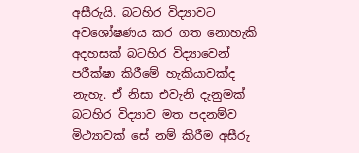අසීරුයි. බටහිර විද්‍යාවට අවශෝෂණය කර ගත නොහැකි අදහසක් බටහිර විද්‍යාවෙන් පරීක්ෂා කිරීමේ හැකියාවක්ද නැහැ. ඒ නිසා එවැනි දැනුමක් බටහිර විද්‍යාව මත පදනම්ව මිථ්‍යාවක් සේ නම් කිරීම අසීරු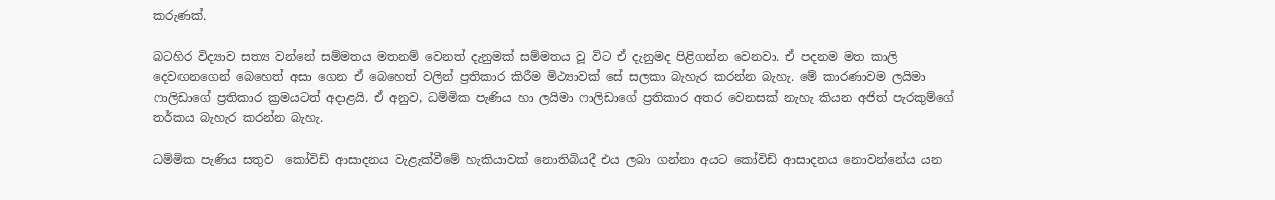කරුණක්.

බටහිර විද්‍යාව සත්‍ය වන්නේ සම්මතය මතනම් වෙනත් දැනුමක් සම්මතය වූ විට ඒ දැනුමද පිළිගන්න වෙනවා. ඒ පදනම මත කාලි දෙවඟනගෙන් බෙහෙත් අසා ගෙන ඒ බෙහෙත් වලින් ප්‍රතිකාර කිරීම මිථ්‍යාවක් සේ සලකා බැහැර කරන්න බැහැ. මේ කාරණාවම ලයිමා ෆාලිඩාගේ ප්‍රතිකාර ක්‍රමයටත් අදාළයි. ඒ අනුව, ධම්මික පැණිය හා ලයිමා ෆාලිඩාගේ ප්‍රතිකාර අතර වෙනසක් නැහැ කියන අජිත් පැරකුම්ගේ තර්කය බැහැර කරන්න බැහැ.

ධම්මික පැණිය සතුව  කෝවිඩ් ආසාදනය වැළැක්වීමේ හැකියාවක් නොතිබියදී එය ලබා ගන්නා අයට කෝවිඩ් ආසාදනය නොවන්නේය යන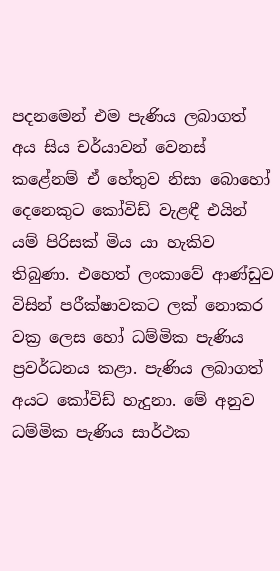පදනමෙන් එම පැණිය ලබාගත් අය සිය චර්යාවන් වෙනස් කළේනම් ඒ හේතුව නිසා බොහෝ දෙනෙකුට කෝවිඩ් වැළඳී එයින් යම් පිරිසක් මිය යා හැකිව තිබුණා. එහෙත් ලංකාවේ ආණ්ඩුව විසින් පරීක්ෂාවකට ලක් නොකර වක්‍ර ලෙස හෝ ධම්මික පැණිය ප්‍රවර්ධනය කළා. පැණිය ලබාගත් අයට කෝවිඩ් හැදුනා. මේ අනුව ධම්මික පැණිය සාර්ථක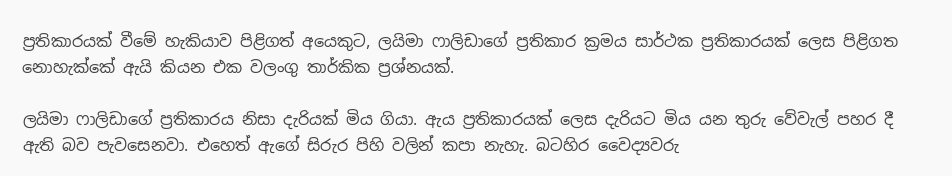ප්‍රතිකාරයක් වීමේ හැකියාව පිළිගත් අයෙකුට, ලයිමා ෆාලිඩාගේ ප්‍රතිකාර ක්‍රමය සාර්ථක ප්‍රතිකාරයක් ලෙස පිළිගත නොහැක්කේ ඇයි කියන එක වලංගු තාර්කික ප්‍රශ්නයක්.

ලයිමා ෆාලිඩාගේ ප්‍රතිකාරය නිසා දැරියක් මිය ගියා. ඇය ප්‍රතිකාරයක් ලෙස දැරියට මිය යන තුරු වේවැල් පහර දී ඇති බව පැවසෙනවා. එහෙත් ඇගේ සිරුර පිහි වලින් කපා නැහැ. බටහිර වෛද්‍යවරු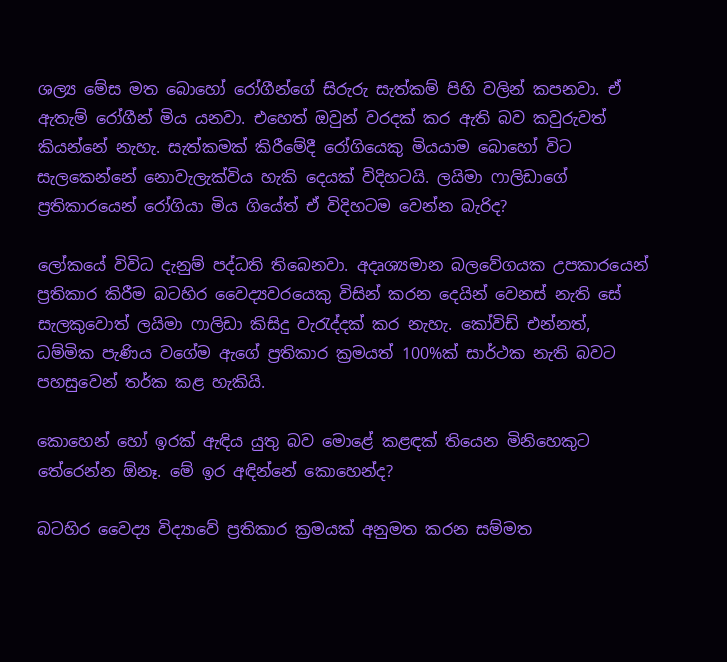ශල්‍ය මේස මත බොහෝ රෝගීන්ගේ සිරුරු සැත්කම් පිහි වලින් කපනවා. ඒ ඇතැම් රෝගීන් මිය යනවා. එහෙත් ඔවුන් වරදක් කර ඇති බව කවුරුවත් කියන්නේ නැහැ. සැත්කමක් කිරීමේදී රෝගියෙකු මියයාම බොහෝ විට සැලකෙන්නේ නොවැලැක්විය හැකි දෙයක් විදිහටයි. ලයිමා ෆාලිඩාගේ ප්‍රතිකාරයෙන් රෝගියා මිය ගියේත් ඒ විදිහටම වෙන්න බැරිද?

ලෝකයේ විවිධ දැනුම් පද්ධති තිබෙනවා. අදෘශ්‍යමාන බලවේගයක උපකාරයෙන් ප්‍රතිකාර කිරීම බටහිර වෛද්‍යවරයෙකු විසින් කරන දෙයින් වෙනස් නැති සේ සැලකුවොත් ලයිමා ෆාලිඩා කිසිදු වැරැද්දක් කර නැහැ. කෝවිඩ් එන්නත්, ධම්මික පැණිය වගේම ඇගේ ප්‍රතිකාර ක්‍රමයත් 100%ක් සාර්ථක නැති බවට පහසුවෙන් තර්ක කළ හැකියි.

කොහෙන් හෝ ඉරක් ඇඳිය යුතු බව මොළේ කළඳක් තියෙන මිනිහෙකුට තේරෙන්න ඕනෑ. මේ ඉර අඳින්නේ කොහෙන්ද?

බටහිර වෛද්‍ය විද්‍යාවේ ප්‍රතිකාර ක්‍රමයක් අනුමත කරන සම්මත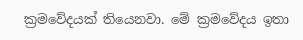ක්‍රමවේදයක් තියෙනවා. මේ ක්‍රමවේදය ඉතා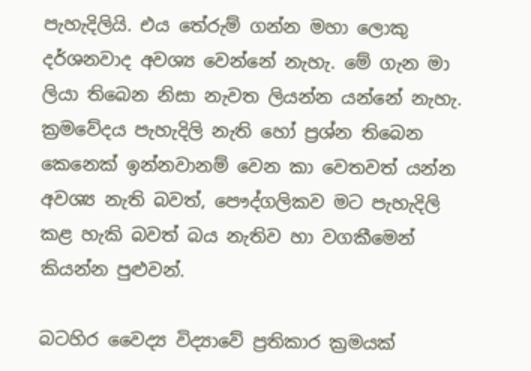පැහැදිලියි. එය තේරුම් ගන්න මහා ලොකු දර්ශනවාද අවශ්‍ය වෙන්නේ නැහැ. මේ ගැන මා ලියා තිබෙන නිසා නැවත ලියන්න යන්නේ නැහැ. ක්‍රමවේදය පැහැදිලි නැති හෝ ප්‍රශ්න තිබෙන කෙනෙක් ඉන්නවානම් වෙන කා වෙතවත් යන්න අවශ්‍ය නැති බවත්, පෞද්ගලිකව මට පැහැදිලි කළ හැකි බවත් බය නැතිව හා වගකීමෙන් කියන්න පුළුවන්.

බටහිර වෛද්‍ය විද්‍යාවේ ප්‍රතිකාර ක්‍රමයක්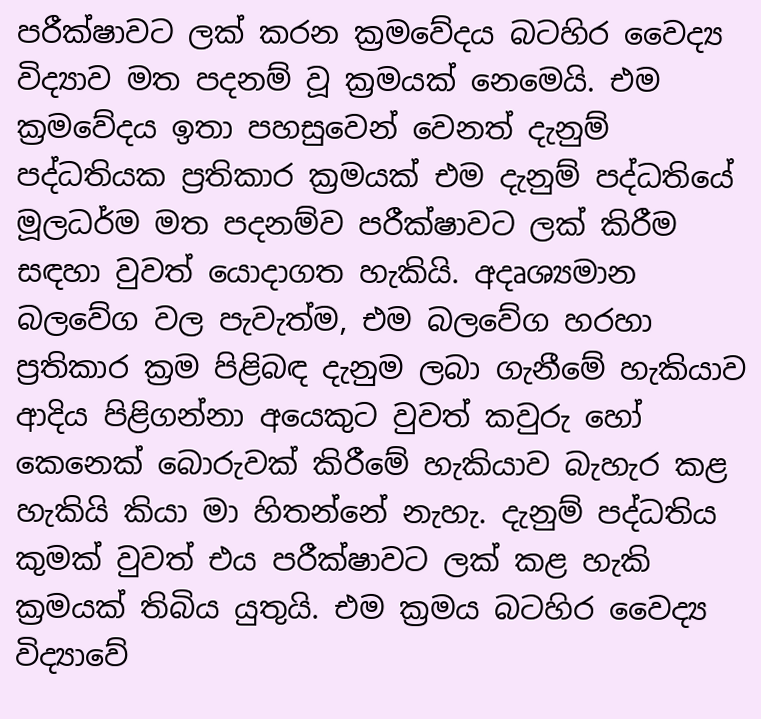පරීක්ෂාවට ලක් කරන ක්‍රමවේදය බටහිර වෛද්‍ය විද්‍යාව මත පදනම් වූ ක්‍රමයක් නෙමෙයි. එම ක්‍රමවේදය ඉතා පහසුවෙන් වෙනත් දැනුම් පද්ධතියක ප්‍රතිකාර ක්‍රමයක් එම දැනුම් පද්ධතියේ මූලධර්ම මත පදනම්ව පරීක්ෂාවට ලක් කිරීම සඳහා වුවත් යොදාගත හැකියි. අදෘශ්‍යමාන බලවේග වල පැවැත්ම, එම බලවේග හරහා ප්‍රතිකාර ක්‍රම පිළිබඳ දැනුම ලබා ගැනීමේ හැකියාව ආදිය පිළිගන්නා අයෙකුට වුවත් කවුරු හෝ කෙනෙක් බොරුවක් කිරීමේ හැකියාව බැහැර කළ හැකියි කියා මා හිතන්නේ නැහැ. දැනුම් පද්ධතිය කුමක් වුවත් එය පරීක්ෂාවට ලක් කළ හැකි ක්‍රමයක් තිබිය යුතුයි. එම ක්‍රමය බටහිර වෛද්‍ය විද්‍යාවේ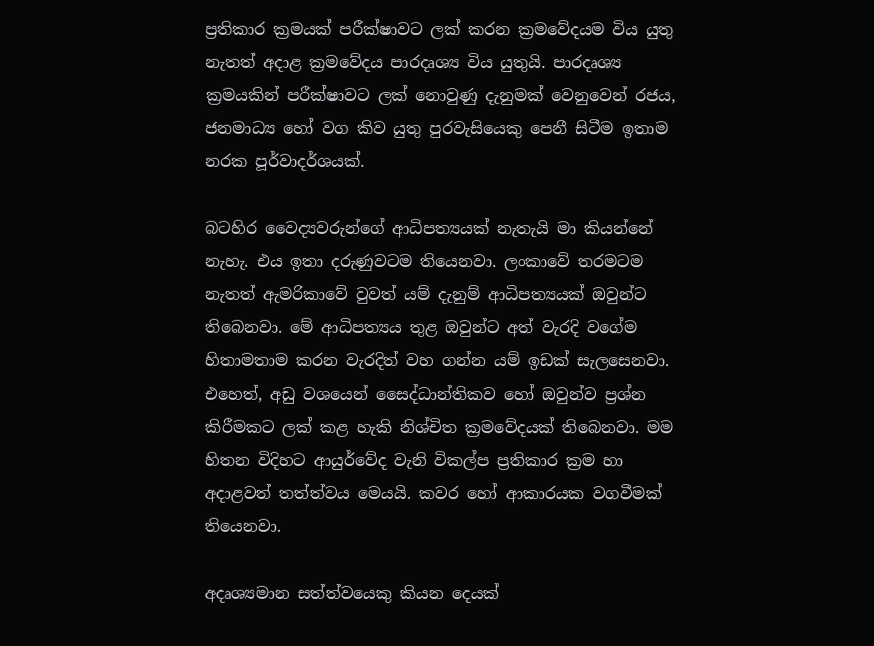ප්‍රතිකාර ක්‍රමයක් පරීක්ෂාවට ලක් කරන ක්‍රමවේදයම විය යුතු නැතත් අදාළ ක්‍රමවේදය පාරදෘශ්‍ය විය යුතුයි. පාරදෘශ්‍ය ක්‍රමයකින් පරීක්ෂාවට ලක් නොවුණු දැනුමක් වෙනුවෙන් රජය, ජනමාධ්‍ය හෝ වග කිව යුතු පුරවැසියෙකු පෙනී සිටීම ඉතාම නරක පූර්වාදර්ශයක්.

බටහිර වෛද්‍යවරුන්ගේ ආධිපත්‍යයක් නැතැයි මා කියන්නේ නැහැ. එය ඉතා දරුණුවටම තියෙනවා. ලංකාවේ තරමටම නැතත් ඇමරිකාවේ වුවත් යම් දැනුම් ආධිපත්‍යයක් ඔවුන්ට තිබෙනවා. මේ ආධිපත්‍යය තුළ ඔවුන්ට අත් වැරදි වගේම හිතාමතාම කරන වැරදිත් වහ ගන්න යම් ඉඩක් සැලසෙනවා. එහෙත්, අඩු වශයෙන් සෛද්ධාන්තිකව හෝ ඔවුන්ව ප්‍රශ්න කිරීමකට ලක් කළ හැකි නිශ්චිත ක්‍රමවේදයක් තිබෙනවා. මම හිතන විදිහට ආයුර්වේද වැනි විකල්ප ප්‍රතිකාර ක්‍රම හා අදාළවත් තත්ත්වය මෙයයි. කවර හෝ ආකාරයක වගවීමක් තියෙනවා.

අදෘශ්‍යමාන සත්ත්වයෙකු කියන දෙයක්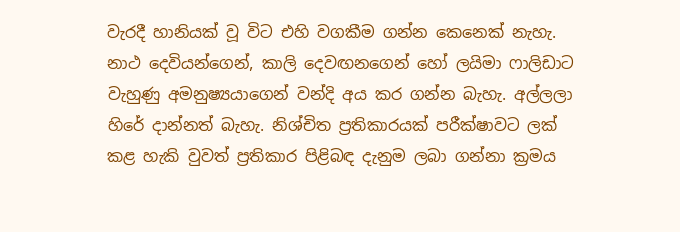වැරදී හානියක් වූ විට එහි වගකීම ගන්න කෙනෙක් නැහැ. නාථ දෙවියන්ගෙන්, කාලි දෙවඟනගෙන් හෝ ලයිමා ෆාලිඩාට වැහුණු අමනුෂ්‍යයාගෙන් වන්දි අය කර ගන්න බැහැ. අල්ලලා හිරේ දාන්නත් බැහැ. නිශ්චිත ප්‍රතිකාරයක් පරීක්ෂාවට ලක් කළ හැකි වුවත් ප්‍රතිකාර පිළිබඳ දැනුම ලබා ගන්නා ක්‍රමය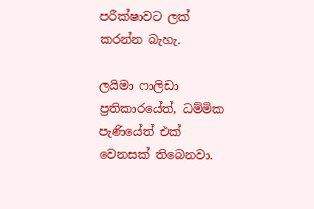පරීක්ෂාවට ලක් කරන්න බැහැ.

ලයිමා ෆාලිඩා ප්‍රතිකාරයේත්, ධම්මික පැණියේත් එක් වෙනසක් තිබෙනවා.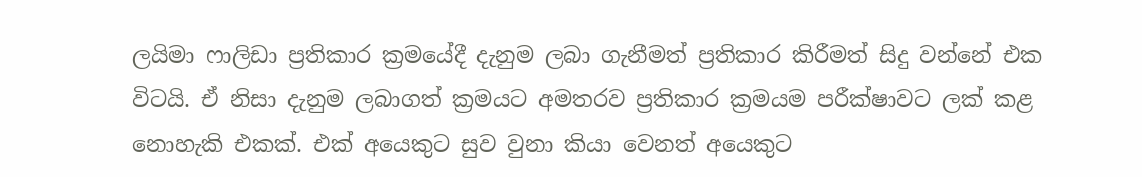ලයිමා ෆාලිඩා ප්‍රතිකාර ක්‍රමයේදී දැනුම ලබා ගැනීමත් ප්‍රතිකාර කිරීමත් සිදු වන්නේ එක විටයි. ඒ නිසා දැනුම ලබාගත් ක්‍රමයට අමතරව ප්‍රතිකාර ක්‍රමයම පරීක්ෂාවට ලක් කළ නොහැකි එකක්. එක් අයෙකුට සුව වුනා කියා වෙනත් අයෙකුට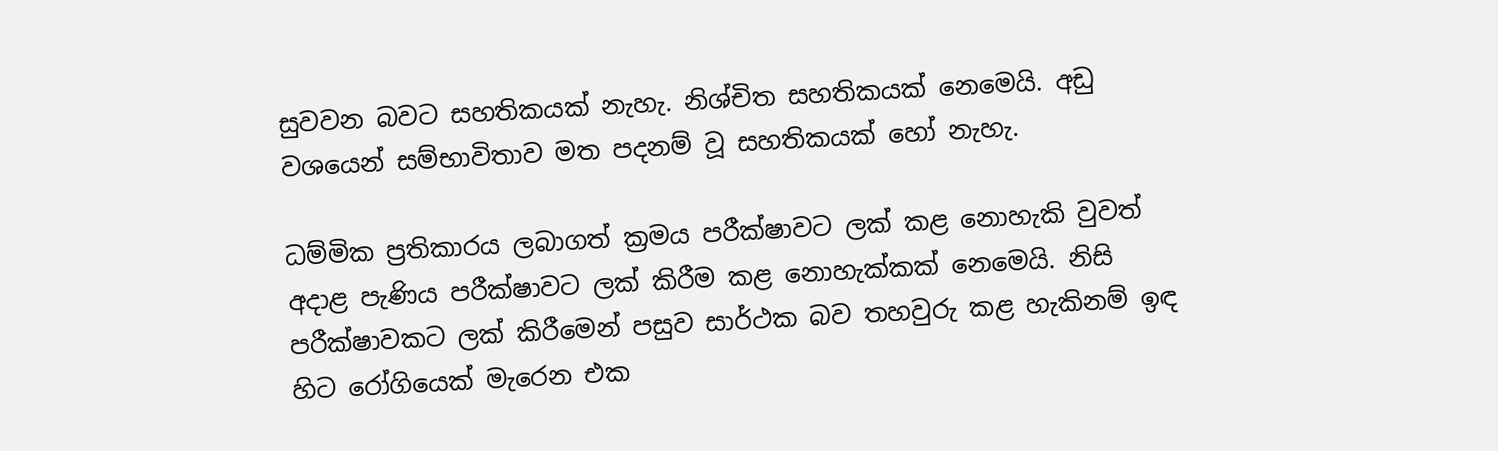සුවවන බවට සහතිකයක් නැහැ. නිශ්චිත සහතිකයක් නෙමෙයි. අඩු වශයෙන් සම්භාවිතාව මත පදනම් වූ සහතිකයක් හෝ නැහැ.

ධම්මික ප්‍රතිකාරය ලබාගත් ක්‍රමය පරීක්ෂාවට ලක් කළ නොහැකි වුවත් අදාළ පැණිය පරීක්ෂාවට ලක් කිරීම කළ නොහැක්කක් නෙමෙයි. නිසි පරීක්ෂාවකට ලක් කිරීමෙන් පසුව සාර්ථක බව තහවුරු කළ හැකිනම් ඉඳ හිට රෝගියෙක් මැරෙන එක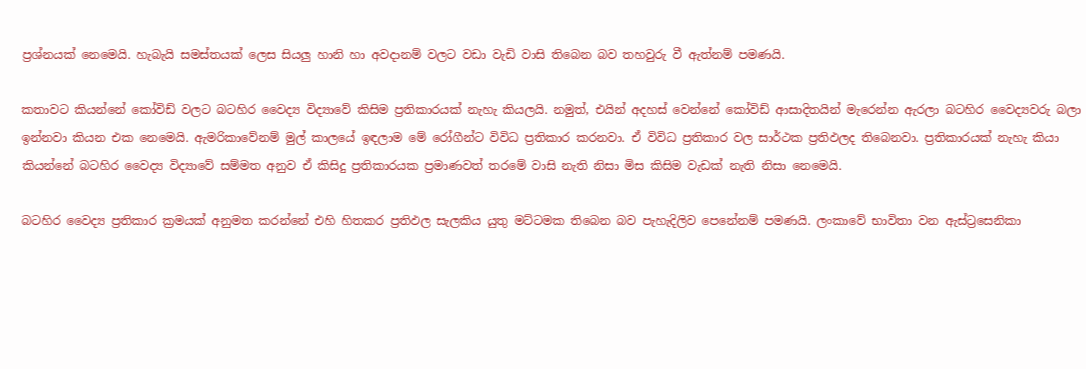ප්‍රශ්නයක් නෙමෙයි. හැබැයි සමස්තයක් ලෙස සියලු හානි හා අවදානම් වලට වඩා වැඩි වාසි තිබෙන බව තහවුරු වී ඇත්නම් පමණයි.

කතාවට කියන්නේ කෝවිඩ් වලට බටහිර වෛද්‍ය විද්‍යාවේ කිසිම ප්‍රතිකාරයක් නැහැ කියලයි. නමුත්, එයින් අදහස් වෙන්නේ කෝවිඩ් ආසාදිතයින් මැරෙන්න ඇරලා බටහිර වෛද්‍යවරු බලා ඉන්නවා කියන එක නෙමෙයි. ඇමරිකාවේනම් මුල් කාලයේ ඉඳලාම මේ රෝගීන්ට විවිධ ප්‍රතිකාර කරනවා. ඒ විවිධ ප්‍රතිකාර වල සාර්ථක ප්‍රතිඵලද තිබෙනවා. ප්‍රතිකාරයක් නැහැ කියා කියන්නේ බටහිර වෛද්‍ය විද්‍යාවේ සම්මත අනුව ඒ කිසිදු ප්‍රතිකාරයක ප්‍රමාණවත් තරමේ වාසි නැති නිසා මිස කිසිම වැඩක් නැති නිසා නෙමෙයි.

බටහිර වෛද්‍ය ප්‍රතිකාර ක්‍රමයක් අනුමත කරන්නේ එහි හිතකර ප්‍රතිඵල සැලකිය යුතු මට්ටමක තිබෙන බව පැහැදිලිව පෙනේනම් පමණයි. ලංකාවේ භාවිතා වන ඇස්ට්‍රසෙනිකා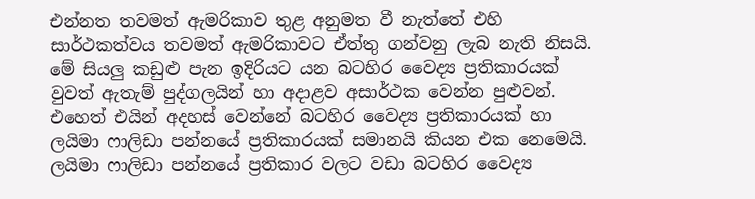එන්නත තවමත් ඇමරිකාව තුළ අනුමත වී නැත්තේ එහි සාර්ථකත්වය තවමත් ඇමරිකාවට ඒත්තු ගන්වනු ලැබ නැති නිසයි. මේ සියලු කඩුළු පැන ඉදිරියට යන බටහිර වෛද්‍ය ප්‍රතිකාරයක් වුවත් ඇතැම් පුද්ගලයින් හා අදාළව අසාර්ථක වෙන්න පුළුවන්. එහෙත් එයින් අදහස් වෙන්නේ බටහිර වෛද්‍ය ප්‍රතිකාරයක් හා ලයිමා ෆාලිඩා පන්නයේ ප්‍රතිකාරයක් සමානයි කියන එක නෙමෙයි. ලයිමා ෆාලිඩා පන්නයේ ප්‍රතිකාර වලට වඩා බටහිර වෛද්‍ය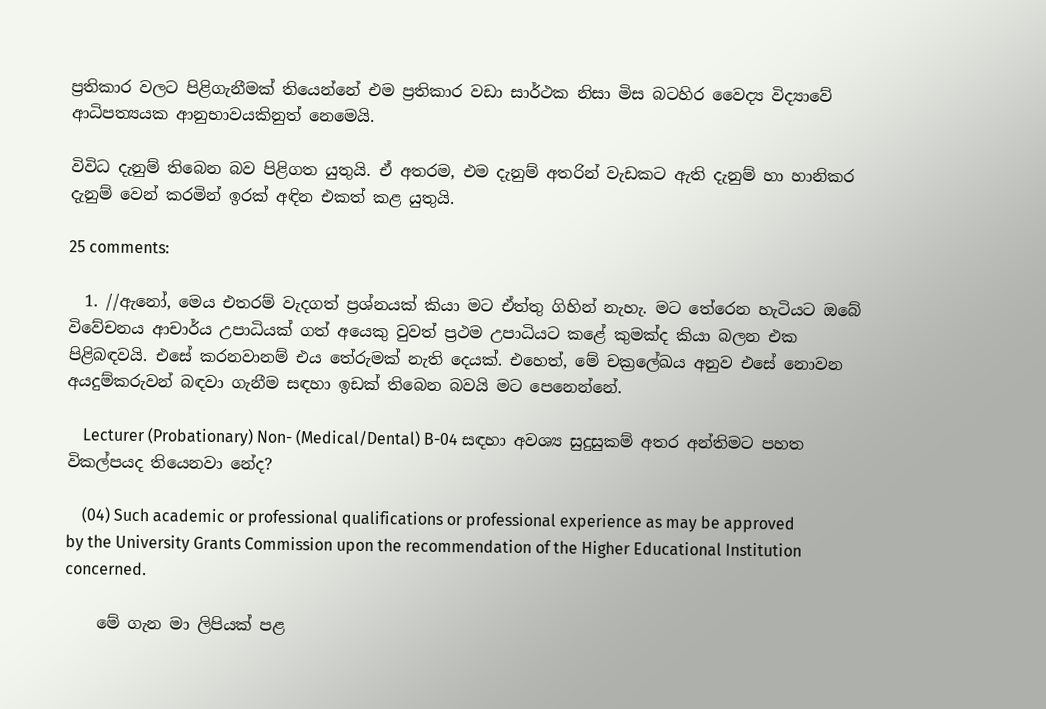ප්‍රතිකාර වලට පිළිගැනීමක් තියෙන්නේ එම ප්‍රතිකාර වඩා සාර්ථක නිසා මිස බටහිර වෛද්‍ය විද්‍යාවේ ආධිපත්‍යයක ආනුභාවයකිනුත් නෙමෙයි.

විවිධ දැනුම් තිබෙන බව පිළිගත යුතුයි. ඒ අතරම, එම දැනුම් අතරින් වැඩකට ඇති දැනුම් හා හානිකර දැනුම් වෙන් කරමින් ඉරක් අඳින එකත් කළ යුතුයි.

25 comments:

  1. //ඇනෝ, මෙය එතරම් වැදගත් ප්‍රශ්නයක් කියා මට ඒත්තු ගිහින් නැහැ. මට තේරෙන හැටියට ඔබේ විවේචනය ආචාර්ය උපාධියක් ගත් අයෙකු වුවත් ප්‍රථම උපාධියට කළේ කුමක්ද කියා බලන එක පිළිබඳවයි. එසේ කරනවානම් එය තේරුමක් නැති දෙයක්. එහෙත්, මේ චක්‍රලේඛය අනුව එසේ නොවන අයදුම්කරුවන් බඳවා ගැනීම සඳහා ඉඩක් තිබෙන බවයි මට පෙනෙන්නේ.

    Lecturer (Probationary) Non- (Medical/Dental) B-04 සඳහා අවශ්‍ය සුදුසුකම් අතර අන්තිමට පහත විකල්පයද තියෙනවා නේද?

    (04) Such academic or professional qualifications or professional experience as may be approved by the University Grants Commission upon the recommendation of the Higher Educational Institution concerned.

    මේ ගැන මා ලිපියක් පළ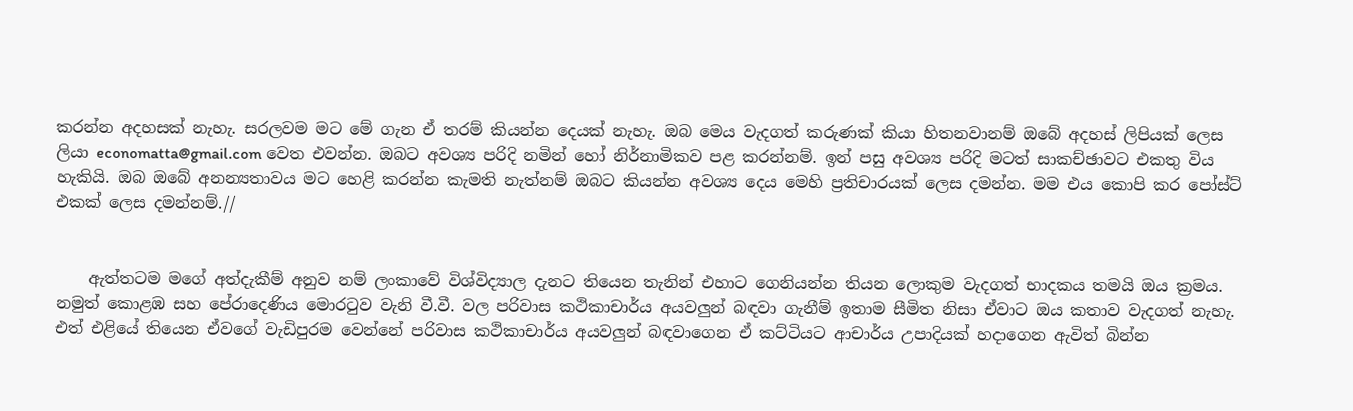කරන්න අදහසක් නැහැ. සරලවම මට මේ ගැන ඒ තරම් කියන්න දෙයක් නැහැ. ඔබ මෙය වැදගත් කරුණක් කියා හිතනවානම් ඔබේ අදහස් ලිපියක් ලෙස ලියා economatta@gmail.com වෙත එවන්න. ඔබට අවශ්‍ය පරිදි නමින් හෝ නිර්නාමිකව පළ කරන්නම්. ඉන් පසු අවශ්‍ය පරිදි මටත් සාකච්ඡාවට එකතු විය හැකියි. ඔබ ඔබේ අනන්‍යතාවය මට හෙළි කරන්න කැමති නැත්නම් ඔබට කියන්න අවශ්‍ය දෙය මෙහි ප්‍රතිචාරයක් ලෙස දමන්න. මම එය කොපි කර පෝස්ට් එකක් ලෙස දමන්නම්.//


    ඇත්තටම මගේ අත්දැකීම් අනුව නම් ලංකාවේ විශ්විද්‍යාල දැනට තියෙන තැනින් එහාට ගෙනියන්න තියන ලොකුම වැදගත් භාදකය තමයි ඔය ක්‍රමය. නමුත් කොළඹ සහ පේරාදෙණිය මොරටුව වැනි වී.වී. වල පරිවාස කථිකාචාර්ය අයවලුන් බඳවා ගැනීම් ඉතාම සීමිත නිසා ඒවාට ඔය කතාව වැදගත් නැහැ. එත් එළියේ තියෙන ඒවගේ වැඩිපුරම වෙන්නේ පරිවාස කථිකාචාර්ය අයවලුන් බඳවාගෙන ඒ කට්ටියට ආචාර්ය උපාදියක් හදාගෙන ඇවිත් බින්න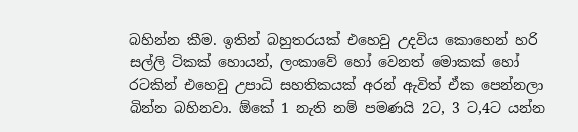බහින්න කීම. ඉතින් බහුතරයක් එහෙවු උදවිය කොහෙන් හරි සල්ලි ටිකක් හොයන්, ලංකාවේ හෝ වෙනත් මොකක් හෝ රටකින් එහෙවු උපාධි සහතිකයක් අරන් ඇවිත් ඒක පෙන්නලා බින්න බහිනවා. ඕකේ 1 නැති නම් පමණයි 2ට, 3 ට,4ට යන්න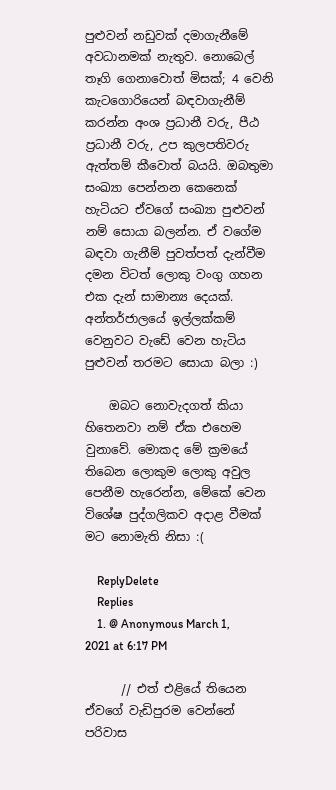පුළුවන් නඩුවක් දමාගැනීමේ අවධානමක් නැතුව. නොබෙල් තෑගි ගෙනාවොත් මිසක්; 4 වෙනි කැටගොරියෙන් බඳවාගැනීම් කරන්න අංශ ප්‍රධානී වරු, පීඨ ප්‍රධානී වරු, උප කුලපතිවරු ඇත්තම් කීවොත් බයයි. ඔබතුමා සංඛ්‍යා පෙන්නන කෙනෙක් හැටියට ඒවගේ සංඛ්‍යා පුළුවන් නම් සොයා බලන්න. ඒ වගේම බඳවා ගැනීම් පුවත්පත් දැන්වීම දමන විටත් ලොකු වංගු ගහන එක දැන් සාමාන්‍ය දෙයක්. අන්තර්ජාලයේ ඉල්ලක්කම් වෙනුවට වැඩේ වෙන හැටිය පුළුවන් තරමට සොයා බලා :)

    ඔබට නොවැදගත් කියා හිතෙනවා නම් ඒක එහෙම වුනාවේ. මොකද මේ ක්‍රමයේ තිබෙන ලොකුම ලොකු අවුල පෙනීම හැරෙන්න, මේකේ වෙන විශේෂ පුද්ගලිකව අදාළ වීමක් මට නොමැති නිසා :(

    ReplyDelete
    Replies
    1. @ Anonymous March 1, 2021 at 6:17 PM

      // එත් එළියේ තියෙන ඒවගේ වැඩිපුරම වෙන්නේ පරිවාස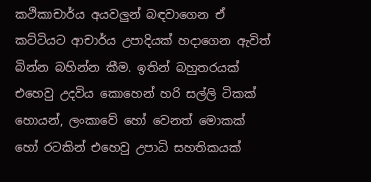කථිකාචාර්ය අයවලුන් බඳවාගෙන ඒ කට්ටියට ආචාර්ය උපාදියක් හදාගෙන ඇවිත් බින්න බහින්න කීම. ඉතින් බහුතරයක් එහෙවු උදවිය කොහෙන් හරි සල්ලි ටිකක් හොයන්, ලංකාවේ හෝ වෙනත් මොකක් හෝ රටකින් එහෙවු උපාධි සහතිකයක්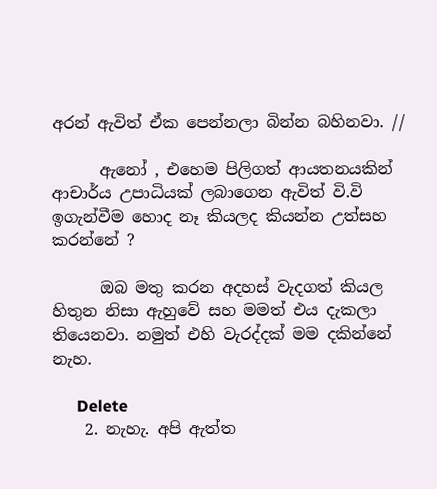අරන් ඇවිත් ඒක පෙන්නලා බින්න බහිනවා. //

      ඇනෝ , එහෙම පිලිගත් ආයතනයකින් ආචාර්ය උපාධියක් ලබාගෙන ඇවිත් වි.වි ඉගැන්වීම හොද නෑ කියලද කියන්න උත්සහ කරන්නේ ?

      ඔබ මතු කරන අදහස් වැදගත් කියල හිතුන නිසා ඇහුවේ සහ මමත් එය දැකලා තියෙනවා. නමුත් එහි වැරද්දක් මම දකින්නේ නැහ.

      Delete
    2. නැහැ. අපි ඇත්ත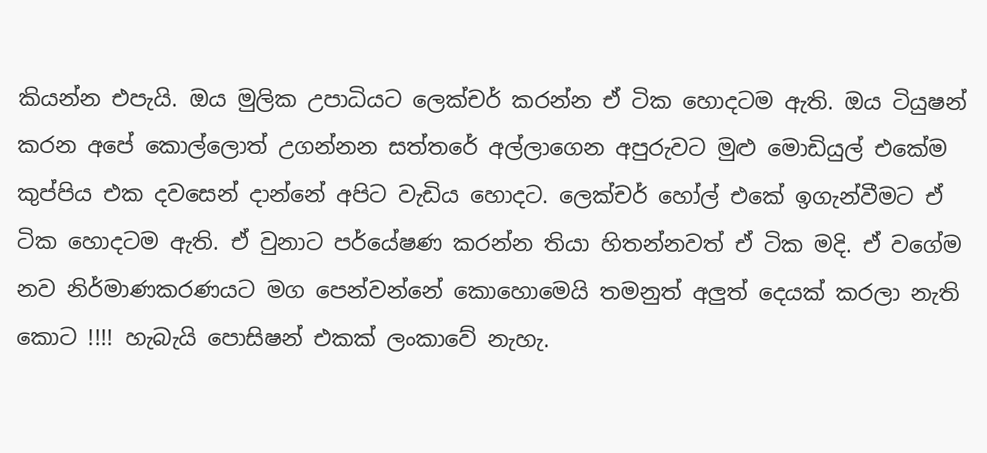කියන්න එපැයි. ඔය මුලික උපාධියට ලෙක්චර් කරන්න ඒ ටික හොදටම ඇති. ඔය ටියුෂන් කරන අපේ කොල්ලොත් උගන්නන සත්තරේ අල්ලාගෙන අපුරුවට මුළු මොඩියුල් එකේම කුප්පිය එක දවසෙන් දාන්නේ අපිට වැඩිය හොදට. ලෙක්චර් හෝල් එකේ ඉගැන්වීමට ඒ ටික හොදටම ඇති. ඒ වුනාට පර්යේෂණ කරන්න තියා හිතන්නවත් ඒ ටික මදි. ඒ වගේම නව නිර්මාණකරණයට මග පෙන්වන්නේ කොහොමෙයි තමනුත් අලුත් දෙයක් කරලා නැති කොට !!!! හැබැයි පොසිෂන් එකක් ලංකාවේ නැහැ.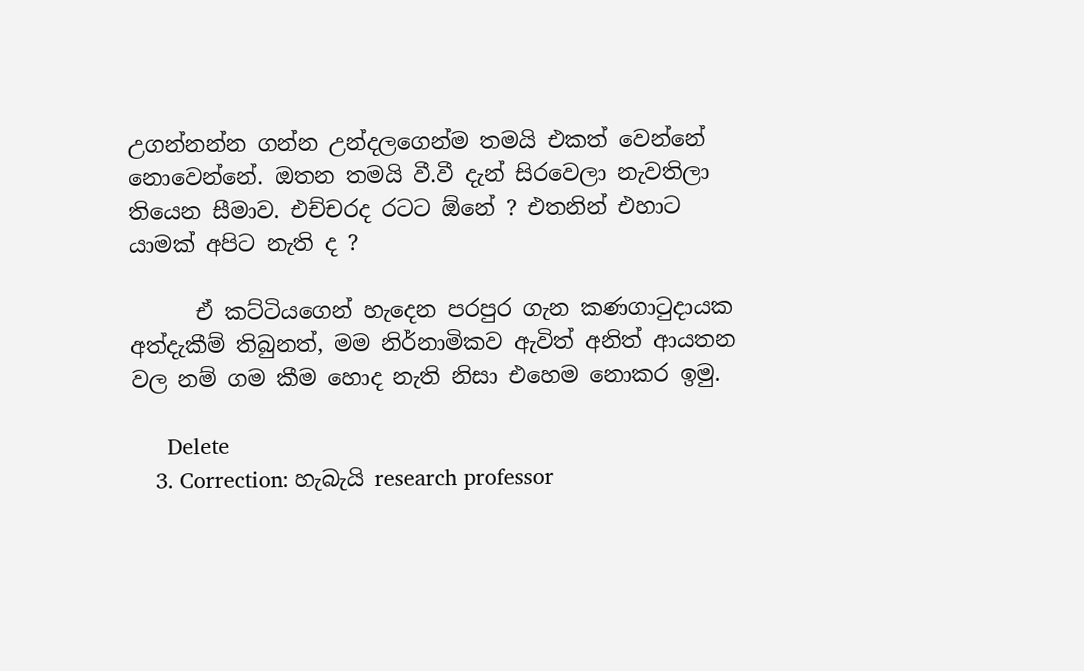උගන්නන්න ගන්න උන්දලගෙන්ම තමයි එකත් වෙන්නේ නොවෙන්නේ. ඔතන තමයි වී.වී දැන් සිරවෙලා නැවතිලා තියෙන සීමාව. එච්චරද රටට ඕනේ ? එතනින් එහාට යාමක් අපිට නැති ද ?

      ඒ කට්ටියගෙන් හැදෙන පරපුර ගැන කණගාටුදායක අත්දැකීම් තිබුනත්, මම නිර්නාමිකව ඇවිත් අනිත් ආයතන වල නම් ගම කීම හොද නැති නිසා එහෙම නොකර ඉමු.

      Delete
    3. Correction: හැබැයි research professor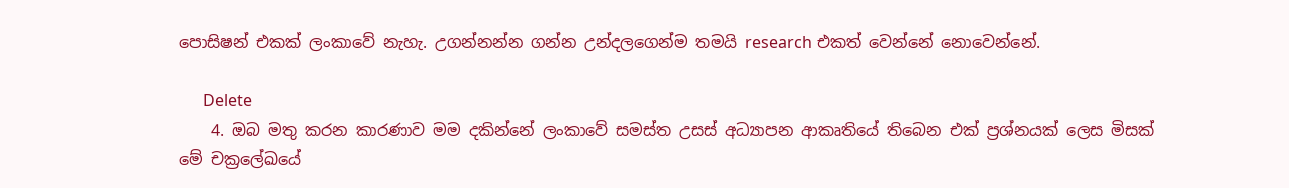පොසිෂන් එකක් ලංකාවේ නැහැ. උගන්නන්න ගන්න උන්දලගෙන්ම තමයි research එකත් වෙන්නේ නොවෙන්නේ.

      Delete
    4. ඔබ මතු කරන කාරණාව මම දකින්නේ ලංකාවේ සමස්ත උසස් අධ්‍යාපන ආකෘතියේ තිබෙන එක් ප්‍රශ්නයක් ලෙස මිසක් මේ චක්‍රලේඛයේ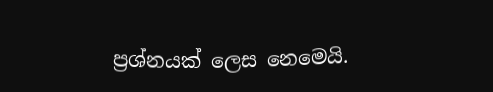ප්‍රශ්නයක් ලෙස නෙමෙයි.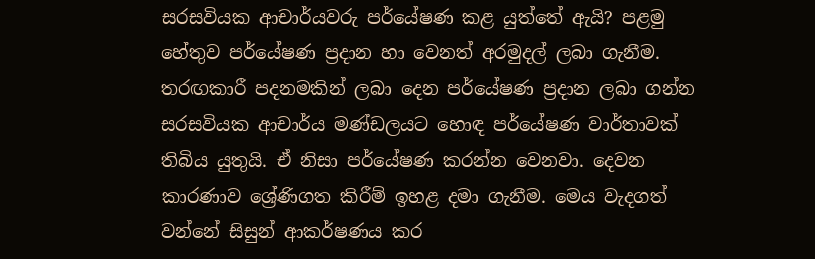සරසවියක ආචාර්යවරු පර්යේෂණ කළ යුත්තේ ඇයි? පළමු හේතුව පර්යේෂණ ප්‍රදාන හා වෙනත් අරමුදල් ලබා ගැනීම. තරඟකාරී පදනමකින් ලබා දෙන පර්යේෂණ ප්‍රදාන ලබා ගන්න සරසවියක ආචාර්ය මණ්ඩලයට හොඳ පර්යේෂණ වාර්තාවක් තිබිය යුතුයි. ඒ නිසා පර්යේෂණ කරන්න වෙනවා. දෙවන කාරණාව ශ්‍රේණිගත කිරීම් ඉහළ දමා ගැනීම. මෙය වැදගත් වන්නේ සිසුන් ආකර්ෂණය කර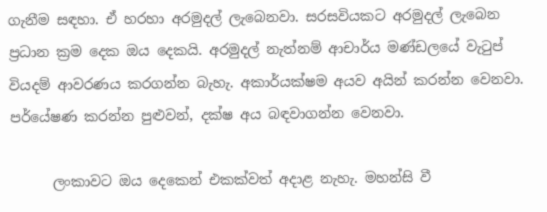ගැනීම සඳහා. ඒ හරහා අරමුදල් ලැබෙනවා. සරසවියකට අරමුදල් ලැබෙන ප්‍රධාන ක්‍රම දෙක ඔය දෙකයි. අරමුදල් නැත්නම් ආචාර්ය මණ්ඩලයේ වැටුප් වියදම් ආවරණය කරගන්න බැහැ. අකාර්යක්ෂම අයව අයින් කරන්න වෙනවා. පර්යේෂණ කරන්න පුළුවන්, දක්ෂ අය බඳවාගන්න වෙනවා.

      ලංකාවට ඔය දෙකෙන් එකක්වත් අදාළ නැහැ. මහන්සි වී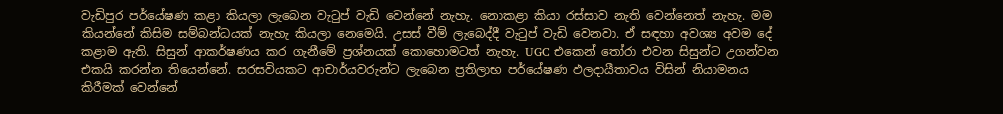වැඩිපුර පර්යේෂණ කළා කියලා ලැබෙන වැටුප් වැඩි වෙන්නේ නැහැ. නොකළා කියා රස්සාව නැති වෙන්නෙත් නැහැ. මම කියන්නේ කිසිම සම්බන්ධයක් නැහැ කියලා නෙමෙයි. උසස් වීම් ලැබෙද්දී වැටුප් වැඩි වෙනවා. ඒ සඳහා අවශ්‍ය අවම දේ කළාම ඇති. සිසුන් ආකර්ෂණය කර ගැනීමේ ප්‍රශ්නයක් කොහොමටත් නැහැ. UGC එකෙන් තෝරා එවන සිසුන්ට උගන්වන එකයි කරන්න තියෙන්නේ. සරසවියකට ආචාර්යවරුන්ට ලැබෙන ප්‍රතිලාභ පර්යේෂණ ඵලදායීතාවය විසින් නියාමනය කිරීමක් වෙන්නේ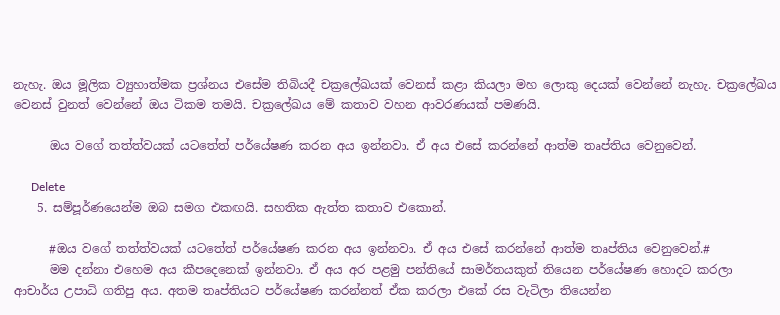නැහැ. ඔය මූලික ව්‍යුහාත්මක ප්‍රශ්නය එසේම තිබියදී චක්‍රලේඛයක් වෙනස් කළා කියලා මහ ලොකු දෙයක් වෙන්නේ නැහැ. චක්‍රලේඛය වෙනස් වුනත් වෙන්නේ ඔය ටිකම තමයි. චක්‍රලේඛය මේ කතාව වහන ආවරණයක් පමණයි.

      ඔය වගේ තත්ත්වයක් යටතේත් පර්යේෂණ කරන අය ඉන්නවා. ඒ අය එසේ කරන්නේ ආත්ම තෘප්තිය වෙනුවෙන්.

      Delete
    5. සම්පූර්ණයෙන්ම ඔබ සමග එකඟයි. සහතික ඇත්ත කතාව එකොන්.

      #ඔය වගේ තත්ත්වයක් යටතේත් පර්යේෂණ කරන අය ඉන්නවා. ඒ අය එසේ කරන්නේ ආත්ම තෘප්තිය වෙනුවෙන්.#
      මම දන්නා එහෙම අය කීපදෙනෙක් ඉන්නවා. ඒ අය අර පළමු පන්තියේ සාමර්තයකුත් තියෙන පර්යේෂණ හොදට කරලා ආචාර්ය උපාධි ගතිපු අය. අතම තෘප්තියට පර්යේෂණ කරන්නත් ඒක කරලා එකේ රස වැටිලා තියෙන්න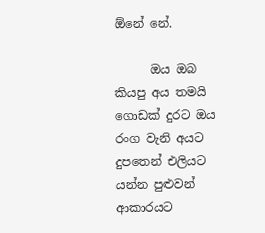ඕනේ නේ.

      ඔය ඔබ කියපු අය තමයි ගොඩක් දුරට ඔය රංග වැනි අයට දුපතෙන් එලියට යන්න පුළුවන් ආකාරයට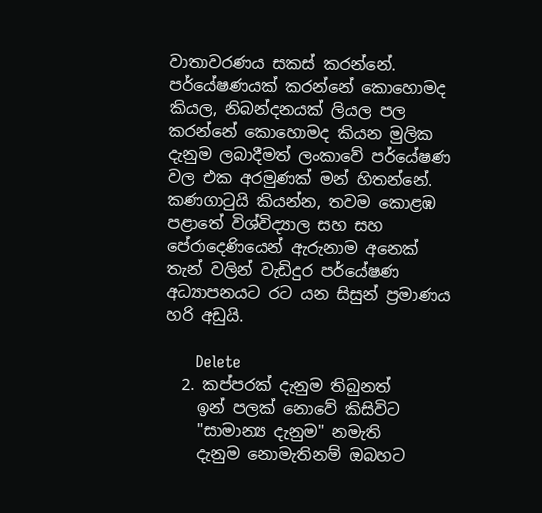වාතාවරණය සකස් කරන්නේ. පර්යේෂණයක් කරන්නේ කොහොමද කියල, නිබන්දනයක් ලියල පල කරන්නේ කොහොමද කියන මුලික දැනුම ලබාදීමත් ලංකාවේ පර්යේෂණ වල එක අරමුණක් මන් හිතන්නේ. කණගාටුයි කියන්න, තවම කොළඹ පළාතේ විශ්විද්‍යාල සහ සහ පේරාදෙණියෙන් ඇරුනාම අනෙක් තැන් වලින් වැඩිදුර පර්යේෂණ අධ්‍යාපනයට රට යන සිසුන් ප්‍රමාණය හරි අඩුයි.

      Delete
  2. කප්පරක් දැනුම තිබුනත්
    ඉන් පලක් නොවේ කිසිවිට
    "සාමාන්‍ය දැනුම" නමැති
    දැනුම නොමැතිනම් ඔබහට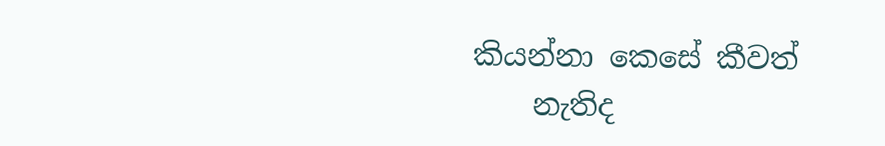කියන්නා කෙසේ කීවත්
    නැතිද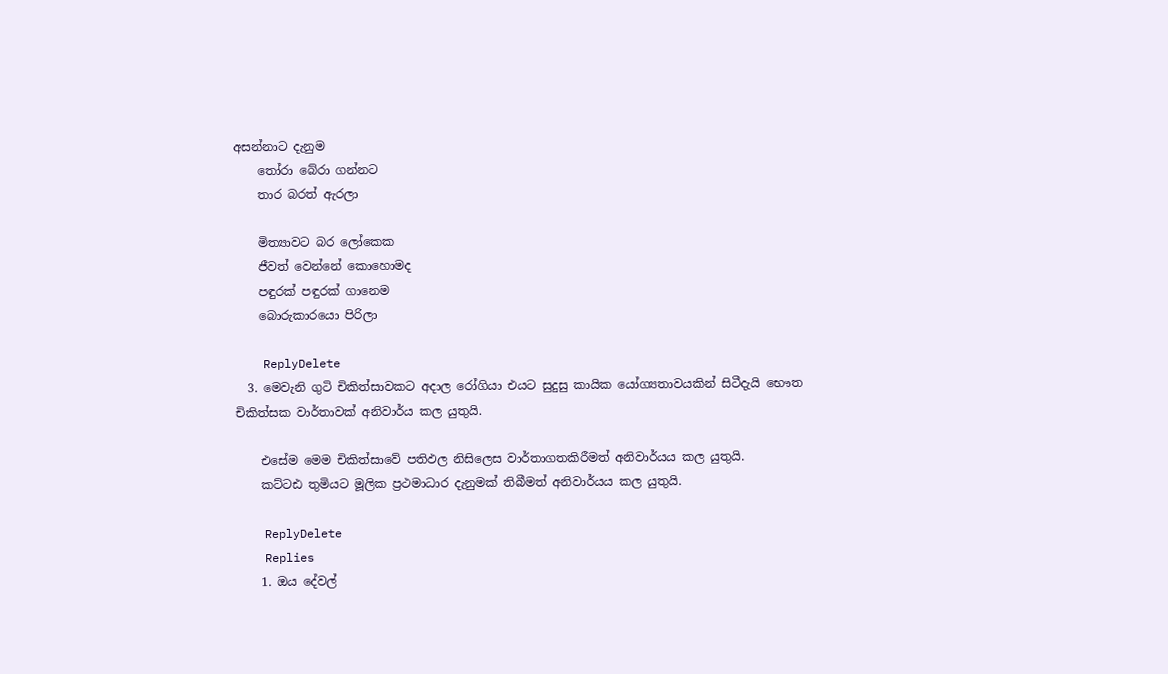අසන්නාට දැනුම
    තෝරා බේරා ගන්නට
    තාර බරත් ඇරලා

    මිත්‍යාවට බර ලෝකෙක
    ජීවත් වෙන්නේ කොහොමද
    පඳුරක් පඳුරක් ගානෙම
    බොරුකාරයො පිරිලා

    ReplyDelete
  3. මෙවැනි ගුටි චිකිත්සාවකට අදාල රෝගියා එයට සුදුසු කායික යෝග්‍යතාවයකින් සිටීදැයි භෞත චිකිත්සක වාර්තාවක් අනිවාර්ය කල යුතුයි.

    එසේම මෙම චිකිත්සාවේ පතිඵල නිසිලෙස වාර්තාගතකිරීමත් අනිවාර්යය කල යුතුයි.
    කට්ටඪ තුමියට මූලික ප්‍රථමාධාර දැනුමක් තිබීමත් අනිවාර්යය කල යුතුයි.

    ReplyDelete
    Replies
    1. ඔය දේවල්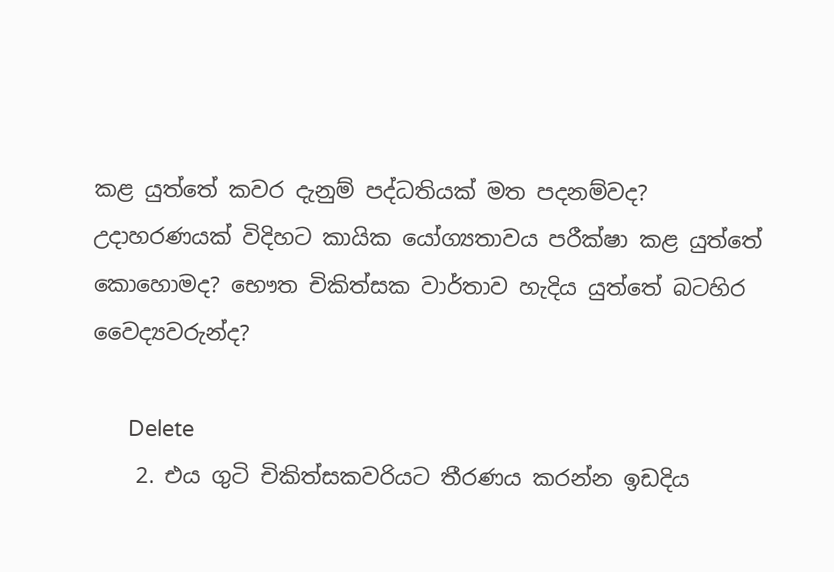කළ යුත්තේ කවර දැනුම් පද්ධතියක් මත පදනම්වද? උදාහරණයක් විදිහට කායික යෝග්‍යතාවය පරීක්ෂා කළ යුත්තේ කොහොමද? භෞත චිකිත්සක වාර්තාව හැදිය යුත්තේ බටහිර වෛද්‍යවරුන්ද?

      Delete
    2. එය ගුටි චිකිත්සකවරියට තීරණය කරන්න ඉඩදිය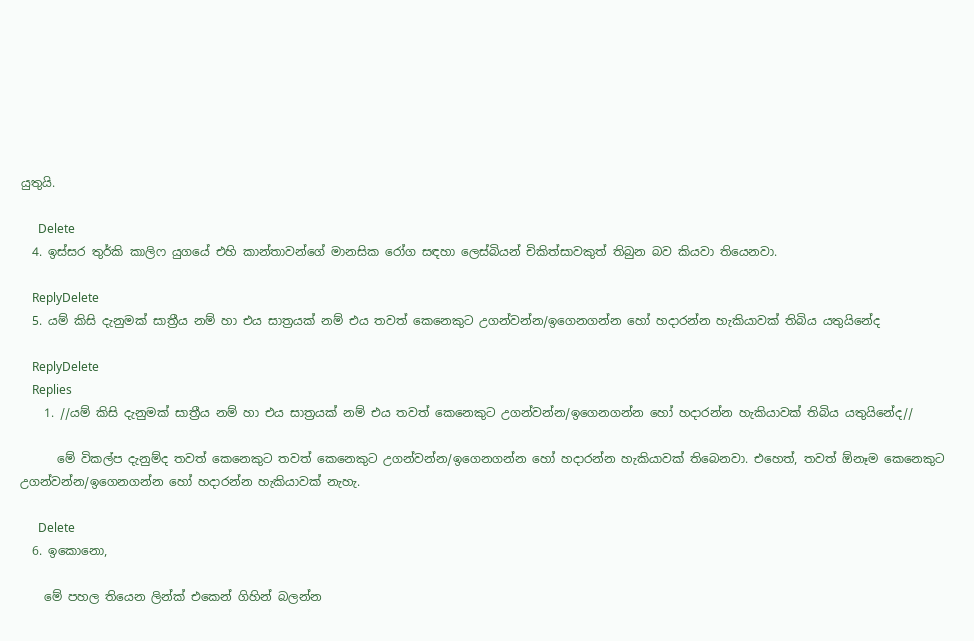යුතුයි.

      Delete
  4. ඉස්සර තුර්කි කාලිෆ යුගයේ එහි කාන්තාවන්ගේ මානසික රෝග සඳහා ලෙස්බියන් චිකිත්සාවකුත් තිබුන බව කියවා තියෙනවා.

    ReplyDelete
  5. යම් කිසි දැනුමක් සාත්‍රීය නම් හා එය සාත්‍රයක් නම් එය තවත් කෙනෙකුට උගන්වන්න/ඉගෙනගන්න හෝ හදාරන්න හැකියාවක් තිබිය යතුයිනේද

    ReplyDelete
    Replies
    1. //යම් කිසි දැනුමක් සාත්‍රීය නම් හා එය සාත්‍රයක් නම් එය තවත් කෙනෙකුට උගන්වන්න/ඉගෙනගන්න හෝ හදාරන්න හැකියාවක් තිබිය යතුයිනේද//

      මේ විකල්ප දැනුම්ද තවත් කෙනෙකුට තවත් කෙනෙකුට උගන්වන්න/ඉගෙනගන්න හෝ හදාරන්න හැකියාවක් තිබෙනවා. එහෙත්, තවත් ඕනෑම කෙනෙකුට උගන්වන්න/ඉගෙනගන්න හෝ හදාරන්න හැකියාවක් නැහැ.

      Delete
  6. ඉකොනො,

    මේ පහල තියෙන ලින්ක් එකෙන් ගිහින් බලන්න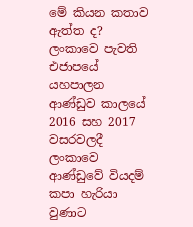මේ කියන කතාව ඇත්ත ද? ලංකාවෙ පැවති එජාපයේ යහපාලන ආණ්ඩුව කාලයේ 2016 සහ 2017 වසරවලදී ලංකාවෙ ආණ්ඩුවේ වියදම් කපා හැරියා වුණාට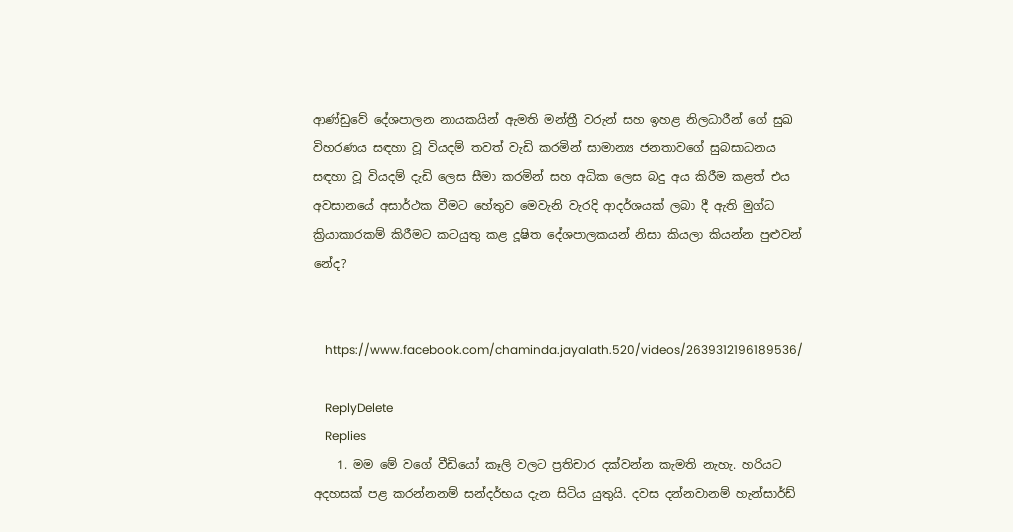ආණ්ඩුවේ දේශපාලන නායකයින් ඇමති මන්ත්‍රී වරුන් සහ ඉහළ නිලධාරීන් ගේ සුඛ විහරණය සඳහා වූ වියදම් තවත් වැඩි කරමින් සාමාන්‍ය ජනතාවගේ සුබසාධනය සඳහා වූ වියදම් දැඩි ලෙස සීමා කරමින් සහ අධික ලෙස බදු අය කිරීම කළත් එය අවසානයේ අසාර්ථක වීමට හේතුව මෙවැනි වැරදි ආදර්ශයක් ලබා දී ඇති මුග්ධ ක්‍රියාකාරකම් කිරීමට කටයුතු කළ දූෂිත දේශපාලකයන් නිසා කියලා කියන්න පුළුවන් නේද?


    https://www.facebook.com/chaminda.jayalath.520/videos/2639312196189536/

    ReplyDelete
    Replies
    1. මම මේ වගේ වීඩියෝ කෑලි වලට ප්‍රතිචාර දක්වන්න කැමති නැහැ. හරියට අදහසක් පළ කරන්නනම් සන්දර්භය දැන සිටිය යුතුයි. දවස දන්නවානම් හැන්සාර්ඩ්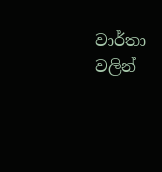වාර්තා වලින්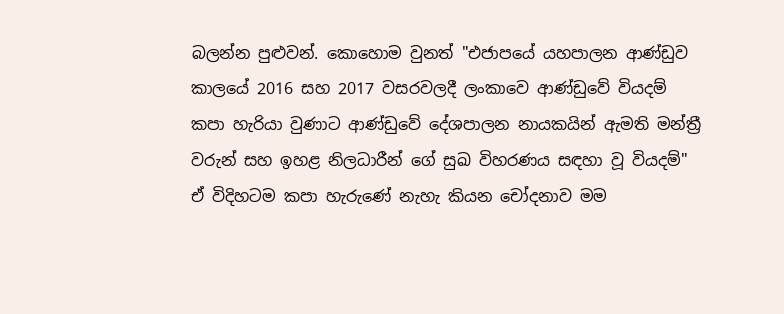බලන්න පුළුවන්. කොහොම වුනත් "එජාපයේ යහපාලන ආණ්ඩුව කාලයේ 2016 සහ 2017 වසරවලදී ලංකාවෙ ආණ්ඩුවේ වියදම් කපා හැරියා වුණාට ආණ්ඩුවේ දේශපාලන නායකයින් ඇමති මන්ත්‍රී වරුන් සහ ඉහළ නිලධාරීන් ගේ සුඛ විහරණය සඳහා වූ වියදම්" ඒ විදිහටම කපා හැරුණේ නැහැ කියන චෝදනාව මම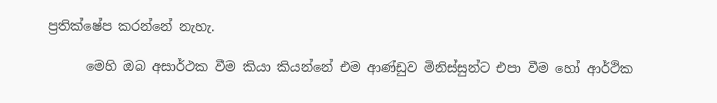ප්‍රතික්ෂේප කරන්නේ නැහැ.

      මෙහි ඔබ අසාර්ථක වීම කියා කියන්නේ එම ආණ්ඩුව මිනිස්සුන්ට එපා වීම හෝ ආර්ථික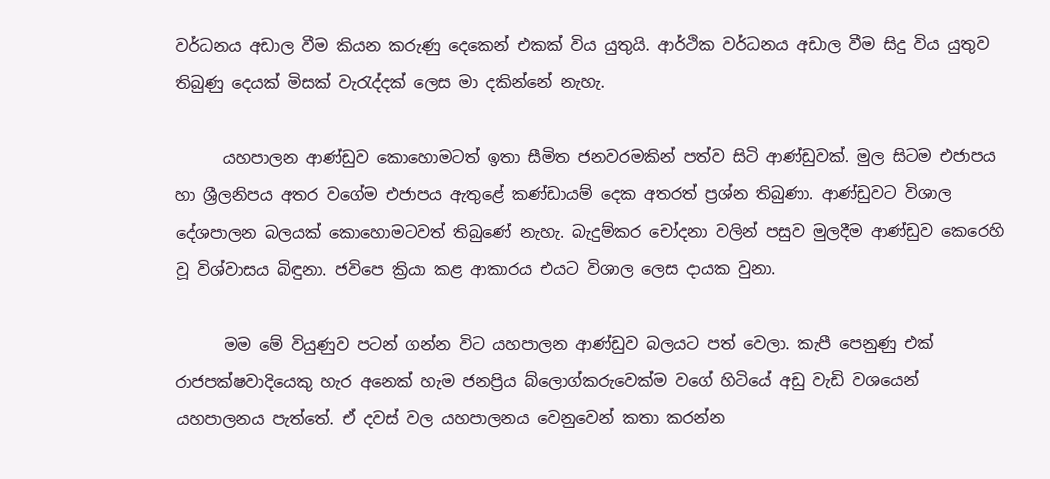වර්ධනය අඩාල වීම කියන කරුණු දෙකෙන් එකක් විය යුතුයි. ආර්ථික වර්ධනය අඩාල වීම සිදු විය යුතුව තිබුණු දෙයක් මිසක් වැරැද්දක් ලෙස මා දකින්නේ නැහැ.

      යහපාලන ආණ්ඩුව කොහොමටත් ඉතා සීමිත ජනවරමකින් පත්ව සිටි ආණ්ඩුවක්. මුල සිටම එජාපය හා ශ්‍රීලනිපය අතර වගේම එජාපය ඇතුළේ කණ්ඩායම් දෙක අතරත් ප්‍රශ්න තිබුණා. ආණ්ඩුවට විශාල දේශපාලන බලයක් කොහොමටවත් තිබුණේ නැහැ. බැදුම්කර චෝදනා වලින් පසුව මුලදීම ආණ්ඩුව කෙරෙහි වූ විශ්වාසය බිඳුනා. ජවිපෙ ක්‍රියා කළ ආකාරය එයට විශාල ලෙස දායක වුනා.

      මම මේ වියුණුව පටන් ගන්න විට යහපාලන ආණ්ඩුව බලයට පත් වෙලා. කැපී පෙනුණු එක් රාජපක්ෂවාදියෙකු හැර අනෙක් හැම ජනප්‍රිය බ්ලොග්කරුවෙක්ම වගේ හිටියේ අඩු වැඩි වශයෙන් යහපාලනය පැත්තේ. ඒ දවස් වල යහපාලනය වෙනුවෙන් කතා කරන්න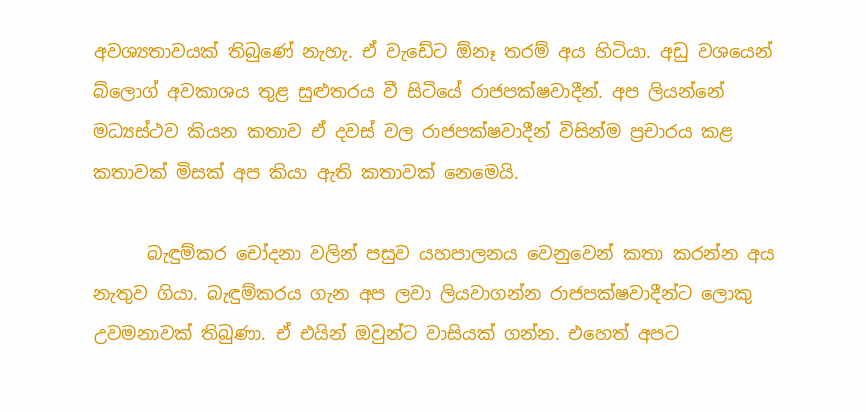අවශ්‍යතාවයක් තිබුණේ නැහැ. ඒ වැඩේට ඕනෑ තරම් අය හිටියා. අඩු වශයෙන් බ්ලොග් අවකාශය තුළ සුළුතරය වී සිටියේ රාජපක්ෂවාදීන්. අප ලියන්නේ මධ්‍යස්ථව කියන කතාව ඒ දවස් වල රාජපක්ෂවාදීන් විසින්ම ප්‍රචාරය කළ කතාවක් මිසක් අප කියා ඇති කතාවක් නෙමෙයි.

      බැඳුම්කර චෝදනා වලින් පසුව යහපාලනය වෙනුවෙන් කතා කරන්න අය නැතුව ගියා. බැඳුම්කරය ගැන අප ලවා ලියවාගන්න රාජපක්ෂවාදීන්ට ලොකු උවමනාවක් තිබුණා. ඒ එයින් ඔවුන්ට වාසියක් ගන්න. එහෙත් අපට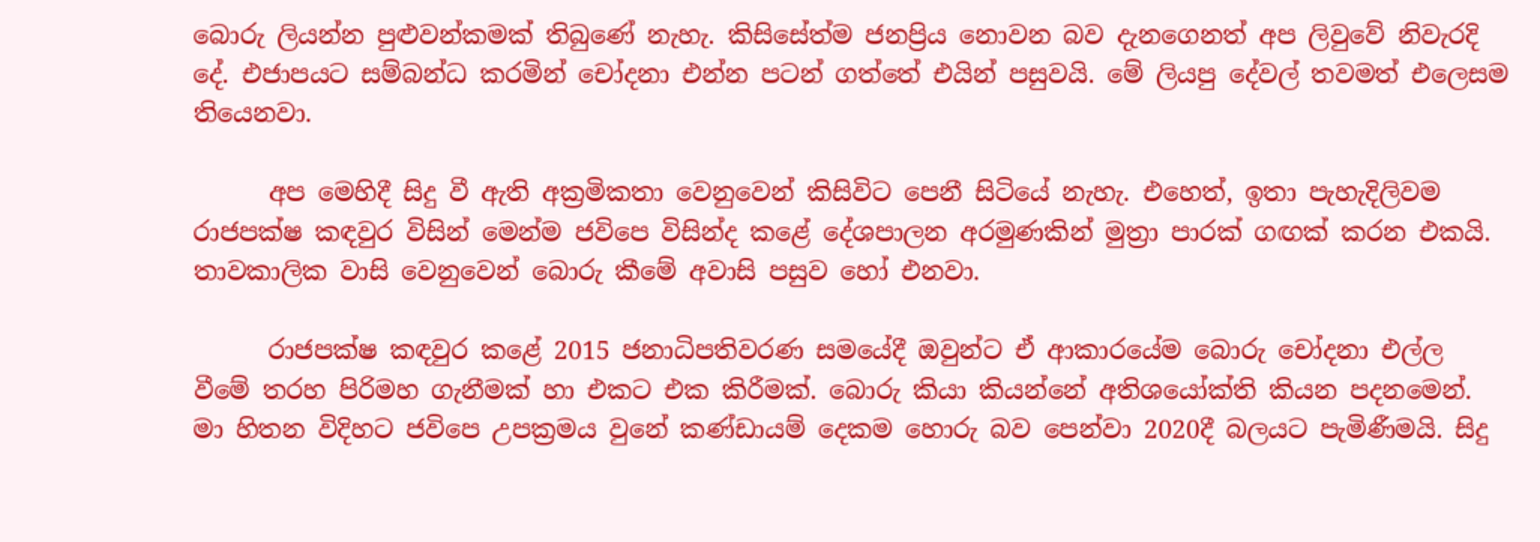බොරු ලියන්න පුළුවන්කමක් තිබුණේ නැහැ. කිසිසේත්ම ජනප්‍රිය නොවන බව දැනගෙනත් අප ලිවුවේ නිවැරදි දේ. එජාපයට සම්බන්ධ කරමින් චෝදනා එන්න පටන් ගත්තේ එයින් පසුවයි. මේ ලියපු දේවල් තවමත් එලෙසම තියෙනවා.

      අප මෙහිදී සිදු වී ඇති අක්‍රමිකතා වෙනුවෙන් කිසිවිට පෙනී සිටියේ නැහැ. එහෙත්, ඉතා පැහැදිලිවම රාජපක්ෂ කඳවුර විසින් මෙන්ම ජවිපෙ විසින්ද කළේ දේශපාලන අරමුණකින් මුත්‍රා පාරක් ගඟක් කරන එකයි. තාවකාලික වාසි වෙනුවෙන් බොරු කීමේ අවාසි පසුව හෝ එනවා.

      රාජපක්ෂ කඳවුර කළේ 2015 ජනාධිපතිවරණ සමයේදී ඔවුන්ට ඒ ආකාරයේම බොරු චෝදනා එල්ල වීමේ තරහ පිරිමහ ගැනීමක් හා එකට එක කිරීමක්. බොරු කියා කියන්නේ අතිශයෝක්ති කියන පදනමෙන්. මා හිතන විදිහට ජවිපෙ උපක්‍රමය වුනේ කණ්ඩායම් දෙකම හොරු බව පෙන්වා 2020දී බලයට පැමිණීමයි. සිදු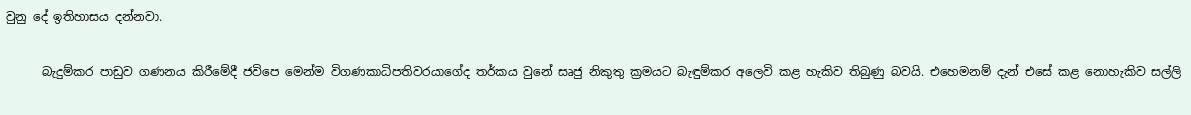වුනු දේ ඉතිහාසය දන්නවා.

      බැදුම්කර පාඩුව ගණනය කිරීමේදී ජවිපෙ මෙන්ම විගණකාධිපතිවරයාගේද තර්කය වුනේ සෘජු නිකුතු ක්‍රමයට බැඳුම්කර අලෙවි කළ හැකිව තිබුණු බවයි. එහෙමනම් දැන් එසේ කළ නොහැකිව සල්ලි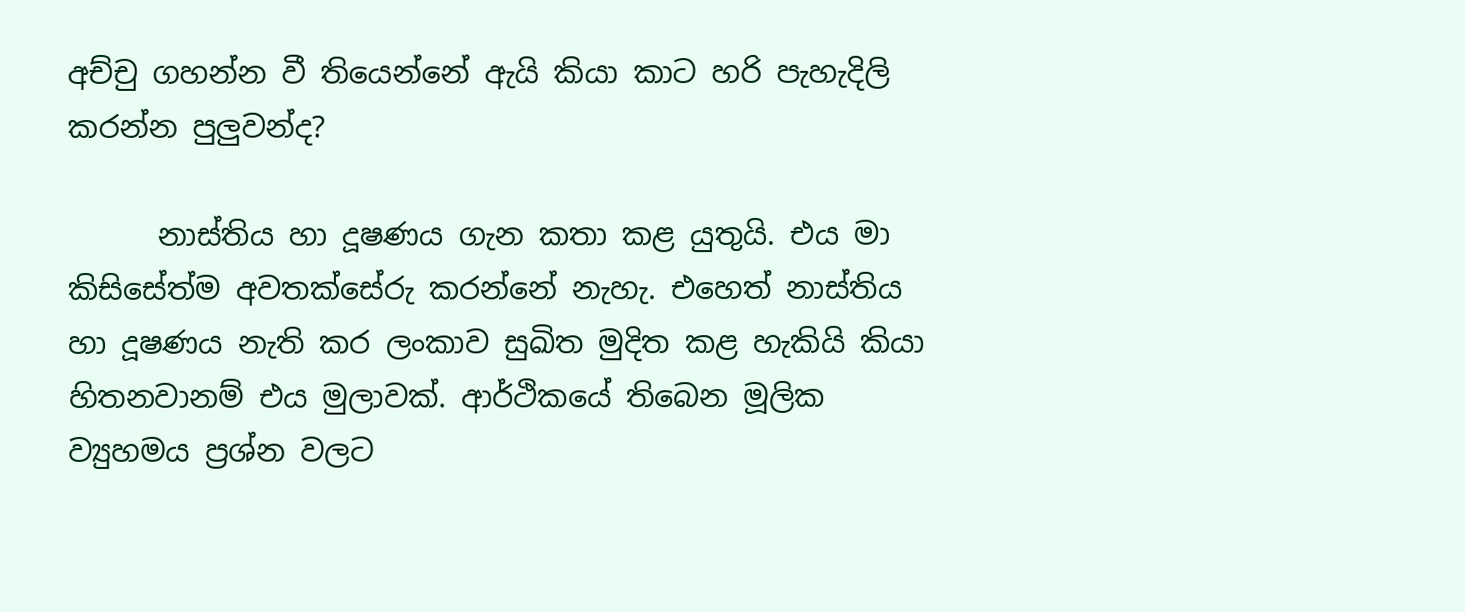අච්චු ගහන්න වී තියෙන්නේ ඇයි කියා කාට හරි පැහැදිලි කරන්න පුලුවන්ද?

      නාස්තිය හා දූෂණය ගැන කතා කළ යුතුයි. එය මා කිසිසේත්ම අවතක්සේරු කරන්නේ නැහැ. එහෙත් නාස්තිය හා දූෂණය නැති කර ලංකාව සුඛිත මුදිත කළ හැකියි කියා හිතනවානම් එය මුලාවක්. ආර්ථිකයේ තිබෙන මූලික ව්‍යුහමය ප්‍රශ්න වලට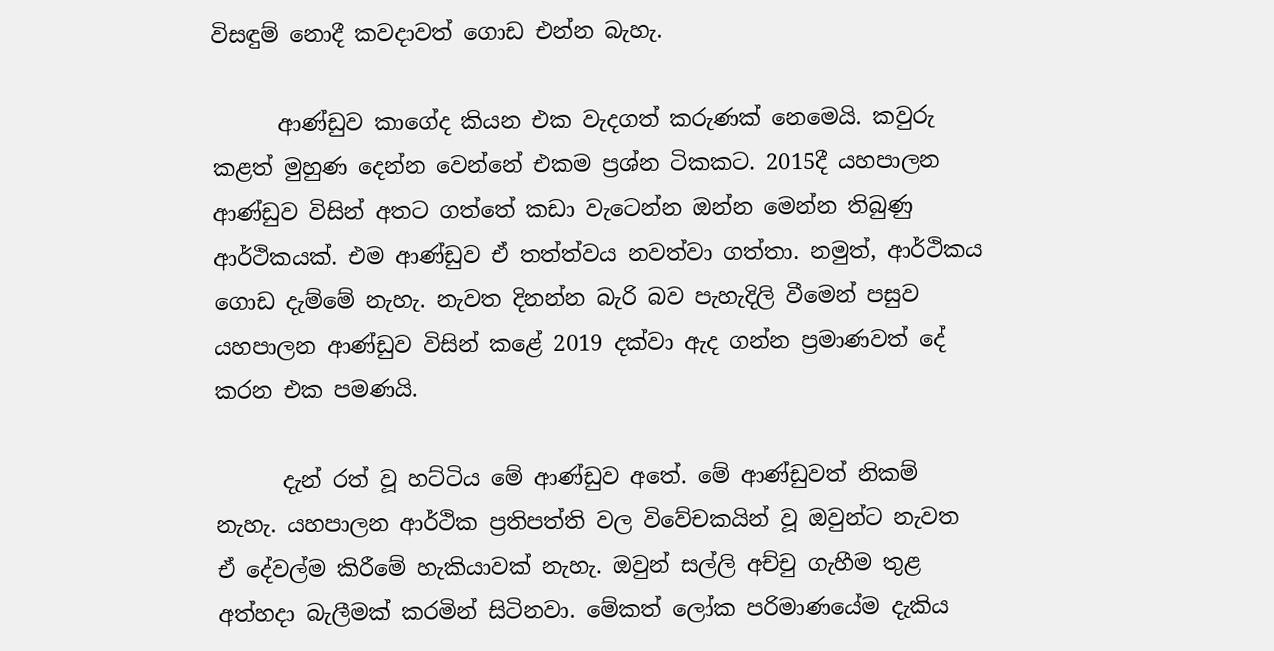විසඳුම් නොදී කවදාවත් ගොඩ එන්න බැහැ.

      ආණ්ඩුව කාගේද කියන එක වැදගත් කරුණක් නෙමෙයි. කවුරු කළත් මුහුණ දෙන්න වෙන්නේ එකම ප්‍රශ්න ටිකකට. 2015දී යහපාලන ආණ්ඩුව විසින් අතට ගත්තේ කඩා වැටෙන්න ඔන්න මෙන්න තිබුණු ආර්ථිකයක්. එම ආණ්ඩුව ඒ තත්ත්වය නවත්වා ගත්තා. නමුත්, ආර්ථිකය ගොඩ දැම්මේ නැහැ. නැවත දිනන්න බැරි බව පැහැදිලි වීමෙන් පසුව යහපාලන ආණ්ඩුව විසින් කළේ 2019 දක්වා ඇද ගන්න ප්‍රමාණවත් දේ කරන එක පමණයි.

      දැන් රත් වූ හට්ටිය මේ ආණ්ඩුව අතේ. මේ ආණ්ඩුවත් නිකම් නැහැ. යහපාලන ආර්ථික ප්‍රතිපත්ති වල විවේචකයින් වූ ඔවුන්ට නැවත ඒ දේවල්ම කිරීමේ හැකියාවක් නැහැ. ඔවුන් සල්ලි අච්චු ගැහීම තුළ අත්හදා බැලීමක් කරමින් සිටිනවා. මේකත් ලෝක පරිමාණයේම දැකිය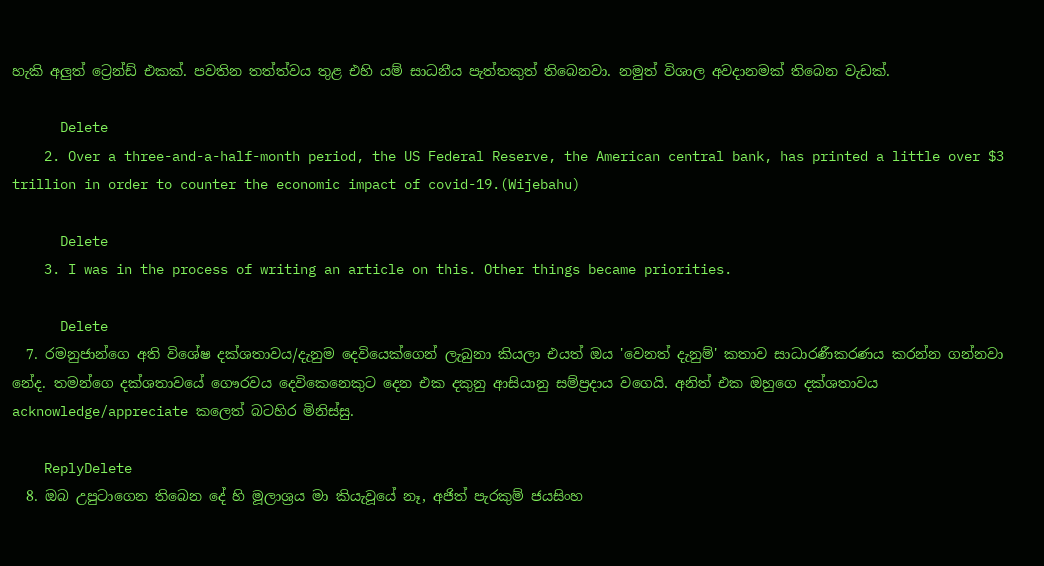හැකි අලුත් ට්‍රෙන්ඩ් එකක්. පවතින තත්ත්වය තුළ එහි යම් සාධනීය පැත්තකුත් තිබෙනවා. නමුත් විශාල අවදානමක් තිබෙන වැඩක්.

      Delete
    2. Over a three-and-a-half-month period, the US Federal Reserve, the American central bank, has printed a little over $3 trillion in order to counter the economic impact of covid-19.(Wijebahu)

      Delete
    3. I was in the process of writing an article on this. Other things became priorities.

      Delete
  7. රමනුජාන්ගෙ අති විශේෂ දක්ශතාවය/දැනුම දෙවියෙක්ගෙන් ලැබුනා කියලා එයත් ඔය 'වෙනත් දැනුම්' කතාව සාධාරණීකරණය කරන්න ගන්නවා නේද. තමන්ගෙ දක්ශතාවයේ ගෞරවය දෙවිකෙනෙකුට දෙන එක දකුනු ආසියානු සම්ප්‍රදාය වගෙයි. අනිත් එක ඔහුගෙ දක්ශතාවය acknowledge/appreciate කලෙත් බටහිර මිනිස්සු.

    ReplyDelete
  8. ඔබ උපුටාගෙන තිබෙන දේ හි මූලාශ්‍රය මා කියැවූයේ නෑ, අජිත් පැරකුම් ජයසිංහ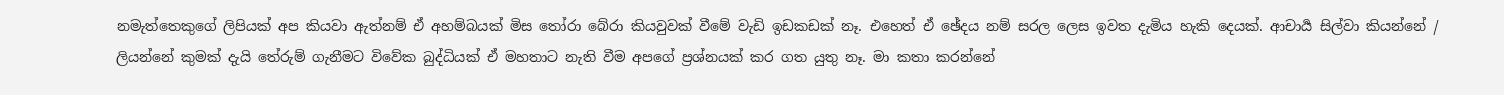නමැත්තෙකුගේ ලිපියක් අප කියවා ඇත්නම් ඒ අහම්බයක් මිස තෝරා බේරා කියවුවක් වීමේ වැඩි ඉඩකඩක් නෑ. එහෙත් ඒ ඡේදය නම් සරල ලෙස ඉවත දැමිය හැකි දෙයක්. ආචාර්‍ය සිල්වා කියන්නේ / ලියන්නේ කුමක් දැයි තේරුම් ගැනීමට විවේක බුද්ධියක් ඒ මහතාට නැති වීම අපගේ ප්‍රශ්නයක් කර ගත යුතු නෑ. මා කතා කරන්නේ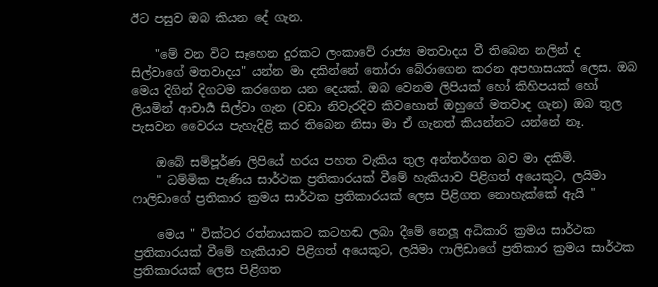ඊට පසුව ඔබ කියන දේ ගැන.

    "මේ වන විට සෑහෙන දුරකට ලංකාවේ රාජ්‍ය මතවාදය වී තිබෙන නලින් ද සිල්වාගේ මතවාදය" යන්න මා දකින්නේ තෝරා බේරාගෙන කරන අපහාසයක් ලෙස. ඔබ මෙය දිගින් දිගටම කරගෙන යන දෙයක්. ඔබ වෙනම ලිපියක් හෝ කිහිපයක් හෝ ලියමින් ආචාර්‍ය සිල්වා ගැන (වඩා නිවැරදිව කිවහොත් ඔහුගේ මතවාද ගැන) ඔබ තුල පැසවන වෛරය පැහැදිළි කර තිබෙන නිසා මා ඒ ගැනත් කියන්නට යන්නේ නෑ.

    ඔබේ සම්පූර්ණ ලිපියේ හරය පහත වැකිය තුල අන්තර්ගත බව මා දකිමි.
    " ධම්මික පැණිය සාර්ථක ප්‍රතිකාරයක් වීමේ හැකියාව පිළිගත් අයෙකුට, ලයිමා ෆාලිඩාගේ ප්‍රතිකාර ක්‍රමය සාර්ථක ප්‍රතිකාරයක් ලෙස පිළිගත නොහැක්කේ ඇයි "

    මෙය " වික්ටර රත්නායකට කටහඬ ලබා දීමේ නෙලූ අධිකාරි ක්‍රමය සාර්ථක ප්‍රතිකාරයක් වීමේ හැකියාව පිළිගත් අයෙකුට, ලයිමා ෆාලිඩාගේ ප්‍රතිකාර ක්‍රමය සාර්ථක ප්‍රතිකාරයක් ලෙස පිළිගත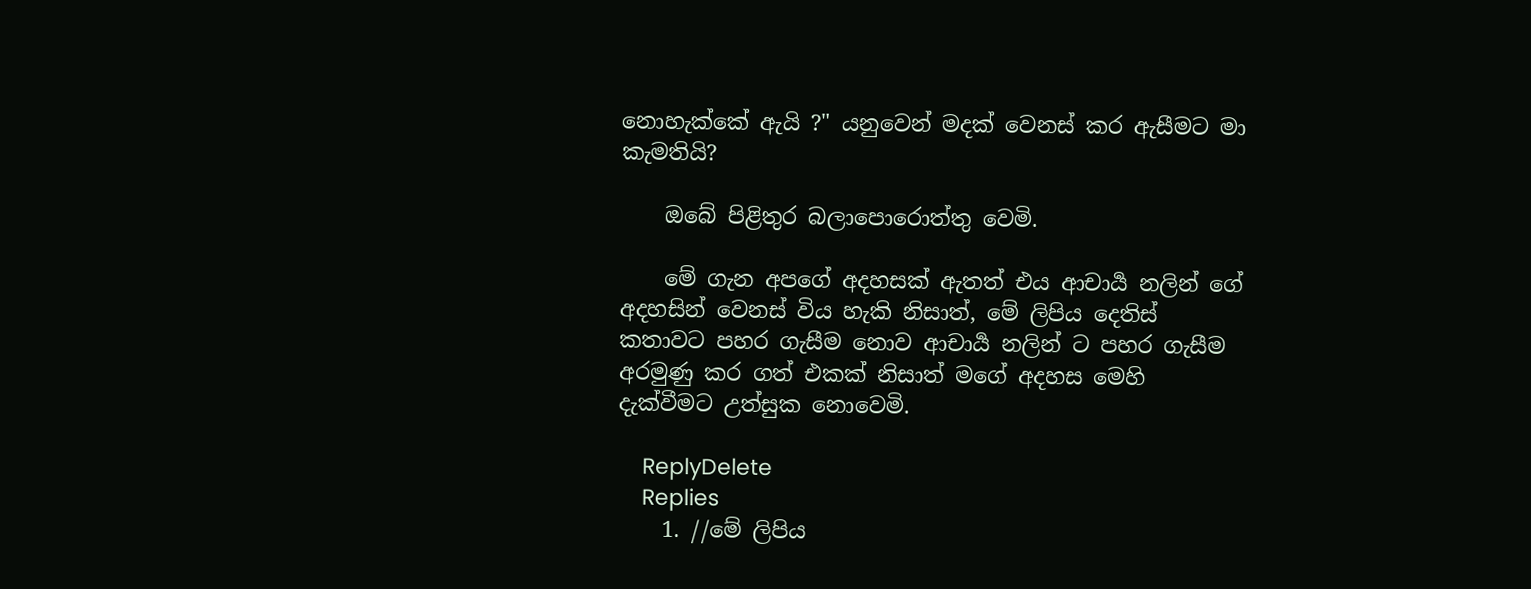නොහැක්කේ ඇයි ?" යනුවෙන් මදක් වෙනස් කර ඇසීමට මා කැමතියි?

    ඔබේ පිළිතුර බලාපොරොත්තු වෙමි.

    මේ ගැන අපගේ අදහසක් ඇතත් එය ආචාර්‍ය නලින් ගේ අදහසින් වෙනස් විය හැකි නිසාත්, මේ ලිපිය දෙතිස් කතාවට පහර ගැසීම නොව ආචාර්‍ය නලින් ට පහර ගැසීම අරමුණු කර ගත් එකක් නිසාත් මගේ අදහස මෙහි දැක්වීමට උත්සුක නොවෙමි.

    ReplyDelete
    Replies
    1. //මේ ලිපිය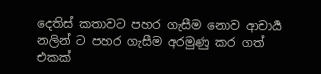දෙතිස් කතාවට පහර ගැසීම නොව ආචාර්‍ය නලින් ට පහර ගැසීම අරමුණු කර ගත් එකක්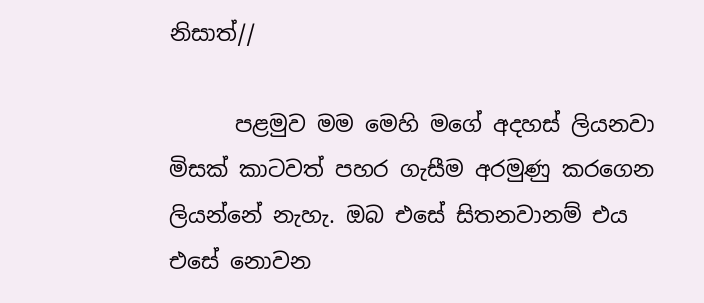නිසාත්//

      පළමුව මම මෙහි මගේ අදහස් ලියනවා මිසක් කාටවත් පහර ගැසීම අරමුණු කරගෙන ලියන්නේ නැහැ. ඔබ එසේ සිතනවානම් එය එසේ නොවන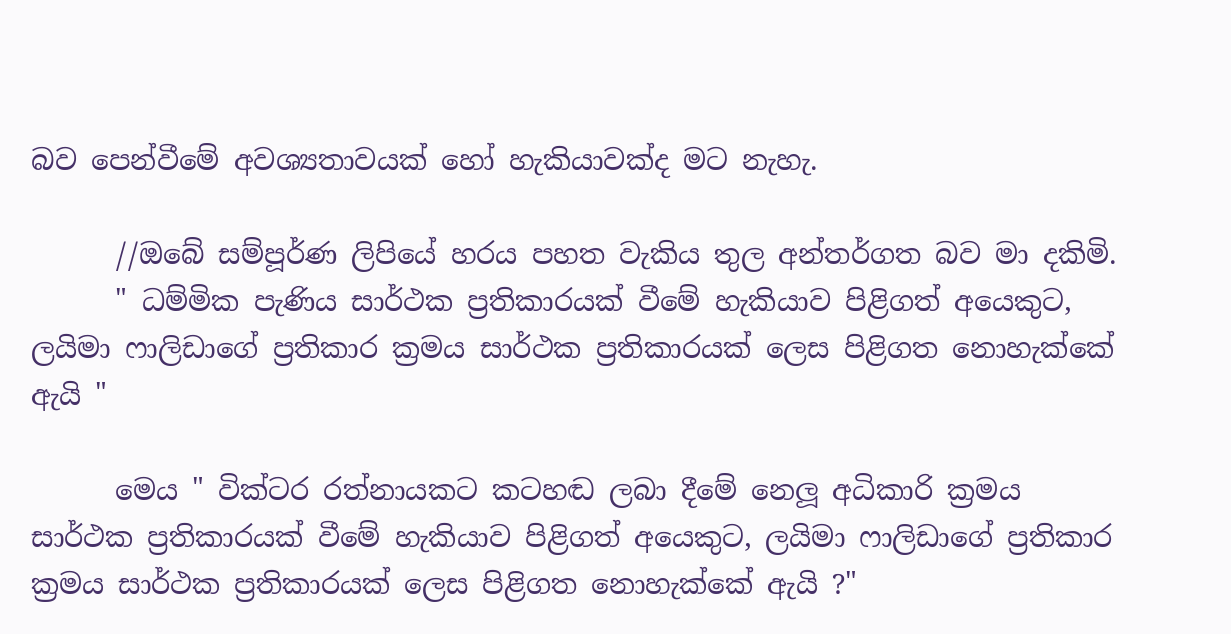බව පෙන්වීමේ අවශ්‍යතාවයක් හෝ හැකියාවක්ද මට නැහැ.

      //ඔබේ සම්පූර්ණ ලිපියේ හරය පහත වැකිය තුල අන්තර්ගත බව මා දකිමි.
      " ධම්මික පැණිය සාර්ථක ප්‍රතිකාරයක් වීමේ හැකියාව පිළිගත් අයෙකුට, ලයිමා ෆාලිඩාගේ ප්‍රතිකාර ක්‍රමය සාර්ථක ප්‍රතිකාරයක් ලෙස පිළිගත නොහැක්කේ ඇයි "

      මෙය " වික්ටර රත්නායකට කටහඬ ලබා දීමේ නෙලූ අධිකාරි ක්‍රමය සාර්ථක ප්‍රතිකාරයක් වීමේ හැකියාව පිළිගත් අයෙකුට, ලයිමා ෆාලිඩාගේ ප්‍රතිකාර ක්‍රමය සාර්ථක ප්‍රතිකාරයක් ලෙස පිළිගත නොහැක්කේ ඇයි ?"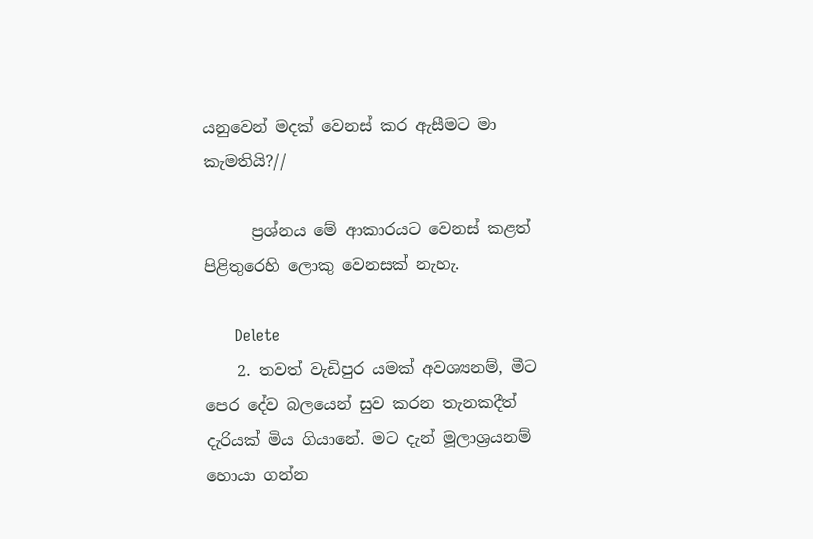යනුවෙන් මදක් වෙනස් කර ඇසීමට මා කැමතියි?//

      ප්‍රශ්නය මේ ආකාරයට වෙනස් කළත් පිළිතුරෙහි ලොකු වෙනසක් නැහැ.

      Delete
    2. තවත් වැඩිපුර යමක් අවශ්‍යනම්, මීට පෙර දේව බලයෙන් සුව කරන තැනකදීත් දැරියක් මිය ගියානේ. මට දැන් මූලාශ්‍රයනම් හොයා ගන්න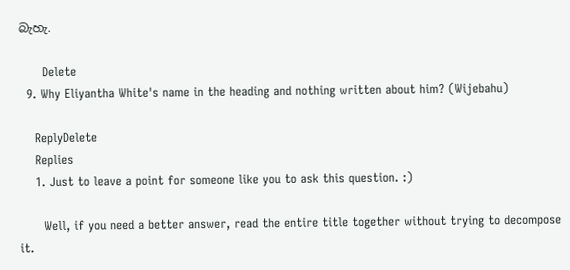බැහැ.

      Delete
  9. Why Eliyantha White's name in the heading and nothing written about him? (Wijebahu)

    ReplyDelete
    Replies
    1. Just to leave a point for someone like you to ask this question. :)

      Well, if you need a better answer, read the entire title together without trying to decompose it.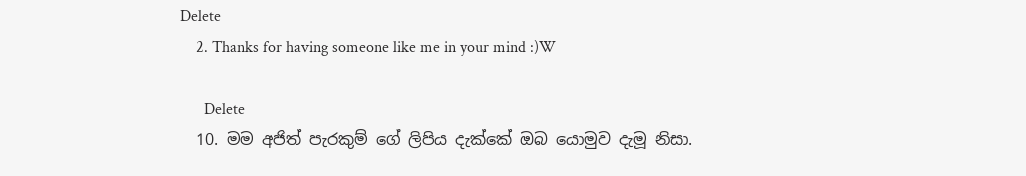Delete
    2. Thanks for having someone like me in your mind :)W

      Delete
  10. මම අජිත් පැරකුම් ගේ ලිපිය දැක්කේ ඔබ යොමුව දැමූ නිසා.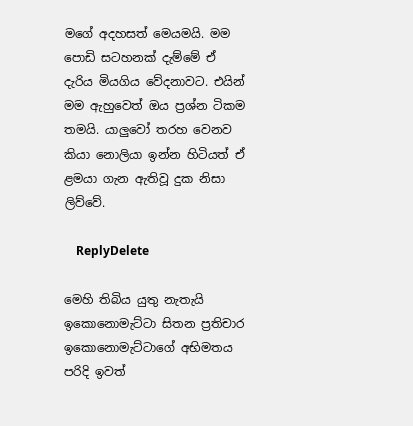මගේ අදහසත් මෙයමයි. මම පොඩි සටහනක් දැම්මේ ඒ දැරිය මියගිය වේදනාවට. එයින් මම ඇහුවෙත් ඔය ප්‍රශ්න ටිකම තමයි. යාලුවෝ තරහ වෙනව කියා නොලියා ඉන්න හිටියත් ඒ ළමයා ගැන ඇතිවූ දුක නිසා ලිව්වේ.

    ReplyDelete

මෙහි තිබිය යුතු නැතැයි ඉකොනොමැට්ටා සිතන ප්‍රතිචාර ඉකොනොමැට්ටාගේ අභිමතය පරිදි ඉවත්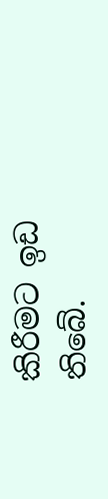කිරීමට ඉඩ තිබේ.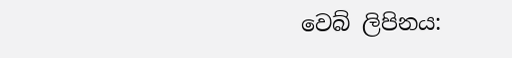වෙබ් ලිපිනය: